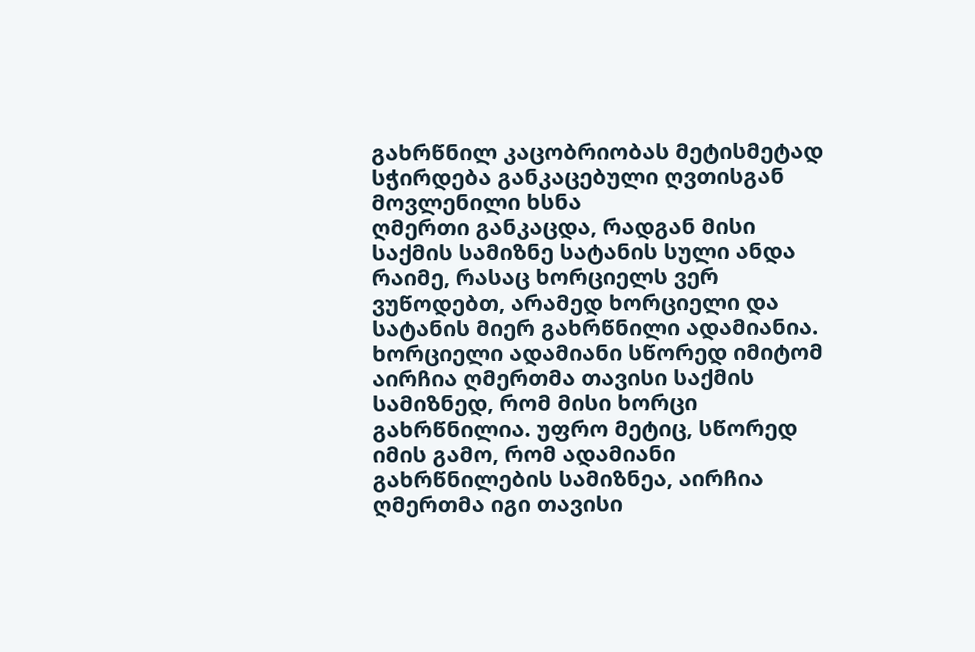გახრწნილ კაცობრიობას მეტისმეტად სჭირდება განკაცებული ღვთისგან მოვლენილი ხსნა
ღმერთი განკაცდა, რადგან მისი საქმის სამიზნე სატანის სული ანდა რაიმე, რასაც ხორციელს ვერ ვუწოდებთ, არამედ ხორციელი და სატანის მიერ გახრწნილი ადამიანია. ხორციელი ადამიანი სწორედ იმიტომ აირჩია ღმერთმა თავისი საქმის სამიზნედ, რომ მისი ხორცი გახრწნილია. უფრო მეტიც, სწორედ იმის გამო, რომ ადამიანი გახრწნილების სამიზნეა, აირჩია ღმერთმა იგი თავისი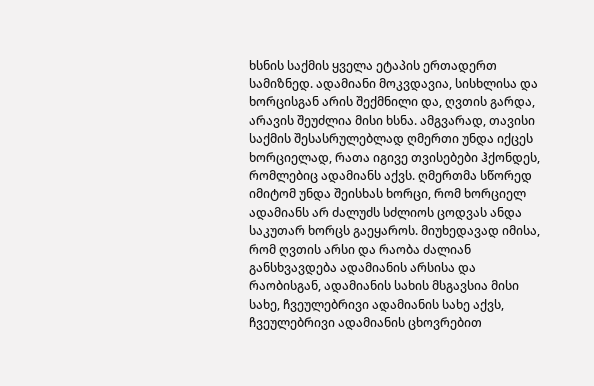ხსნის საქმის ყველა ეტაპის ერთადერთ სამიზნედ. ადამიანი მოკვდავია, სისხლისა და ხორცისგან არის შექმნილი და, ღვთის გარდა, არავის შეუძლია მისი ხსნა. ამგვარად, თავისი საქმის შესასრულებლად ღმერთი უნდა იქცეს ხორციელად, რათა იგივე თვისებები ჰქონდეს, რომლებიც ადამიანს აქვს. ღმერთმა სწორედ იმიტომ უნდა შეისხას ხორცი, რომ ხორციელ ადამიანს არ ძალუძს სძლიოს ცოდვას ანდა საკუთარ ხორცს გაეყაროს. მიუხედავად იმისა, რომ ღვთის არსი და რაობა ძალიან განსხვავდება ადამიანის არსისა და რაობისგან, ადამიანის სახის მსგავსია მისი სახე, ჩვეულებრივი ადამიანის სახე აქვს, ჩვეულებრივი ადამიანის ცხოვრებით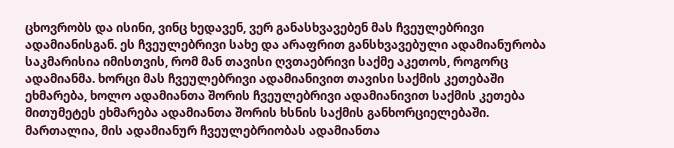ცხოვრობს და ისინი, ვინც ხედავენ, ვერ განასხვავებენ მას ჩვეულებრივი ადამიანისგან. ეს ჩვეულებრივი სახე და არაფრით განსხვავებული ადამიანურობა საკმარისია იმისთვის, რომ მან თავისი ღვთაებრივი საქმე აკეთოს, როგორც ადამიანმა. ხორცი მას ჩვეულებრივი ადამიანივით თავისი საქმის კეთებაში ეხმარება, ხოლო ადამიანთა შორის ჩვეულებრივი ადამიანივით საქმის კეთება მითუმეტეს ეხმარება ადამიანთა შორის ხსნის საქმის განხორციელებაში. მართალია, მის ადამიანურ ჩვეულებრიობას ადამიანთა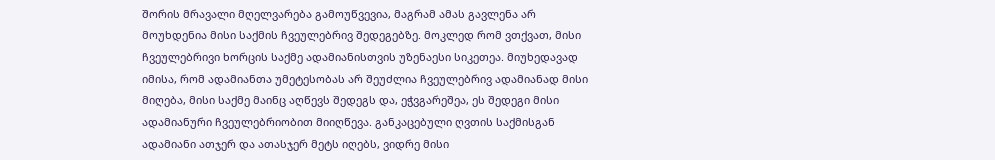შორის მრავალი მღელვარება გამოუწვევია, მაგრამ ამას გავლენა არ მოუხდენია მისი საქმის ჩვეულებრივ შედეგებზე. მოკლედ რომ ვთქვათ, მისი ჩვეულებრივი ხორცის საქმე ადამიანისთვის უზენაესი სიკეთეა. მიუხედავად იმისა, რომ ადამიანთა უმეტესობას არ შეუძლია ჩვეულებრივ ადამიანად მისი მიღება, მისი საქმე მაინც აღწევს შედეგს და, ეჭვგარეშეა, ეს შედეგი მისი ადამიანური ჩვეულებრიობით მიიღწევა. განკაცებული ღვთის საქმისგან ადამიანი ათჯერ და ათასჯერ მეტს იღებს, ვიდრე მისი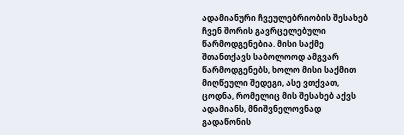ადამიანური ჩვეულებრიობის შესახებ ჩვენ შორის გავრცელებული წარმოდგენებია. მისი საქმე შთანთქავს საბოლოოდ ამგვარ წარმოდგენებს, ხოლო მისი საქმით მიღწეული შედეგი, ასე ვთქვათ, ცოდნა, რომელიც მის შესახებ აქვს ადამიანს, მნიშვნელოვნად გადაწონის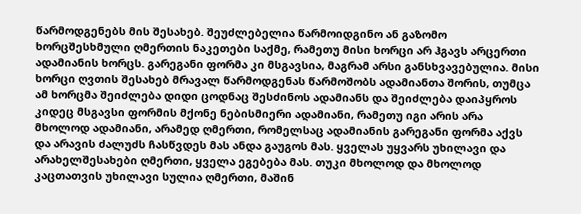წარმოდგენებს მის შესახებ. შეუძლებელია წარმოიდგინო ან გაზომო ხორცშესხმული ღმერთის ნაკეთები საქმე, რამეთუ მისი ხორცი არ ჰგავს არცერთი ადამიანის ხორცს. გარეგანი ფორმა კი მსგავსია, მაგრამ არსი განსხვავებულია. მისი ხორცი ღვთის შესახებ მრავალ წარმოდგენას წარმოშობს ადამიანთა შორის, თუმცა ამ ხორცმა შეიძლება დიდი ცოდნაც შესძინოს ადამიანს და შეიძლება დაიპყროს კიდეც მსგავსი ფორმის მქონე ნებისმიერი ადამიანი, რამეთუ იგი არის არა მხოლოდ ადამიანი, არამედ ღმერთი, რომელსაც ადამიანის გარეგანი ფორმა აქვს და არავის ძალუძს ჩასწვდეს მას ანდა გაუგოს მას. ყველას უყვარს უხილავი და არახელშესახები ღმერთი, ყველა ეგებება მას. თუკი მხოლოდ და მხოლოდ კაცთათვის უხილავი სულია ღმერთი, მაშინ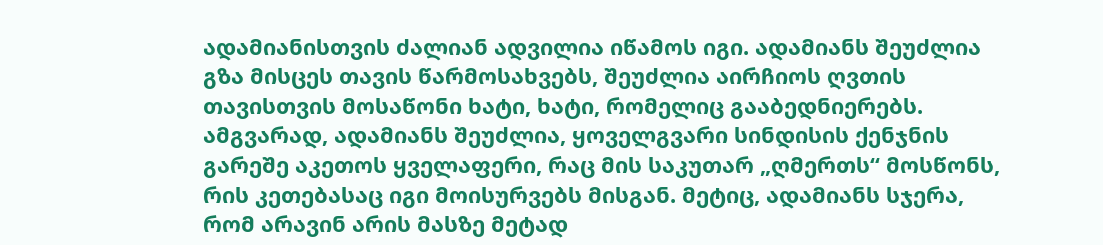ადამიანისთვის ძალიან ადვილია იწამოს იგი. ადამიანს შეუძლია გზა მისცეს თავის წარმოსახვებს, შეუძლია აირჩიოს ღვთის თავისთვის მოსაწონი ხატი, ხატი, რომელიც გააბედნიერებს. ამგვარად, ადამიანს შეუძლია, ყოველგვარი სინდისის ქენჯნის გარეშე აკეთოს ყველაფერი, რაც მის საკუთარ „ღმერთს“ მოსწონს, რის კეთებასაც იგი მოისურვებს მისგან. მეტიც, ადამიანს სჯერა, რომ არავინ არის მასზე მეტად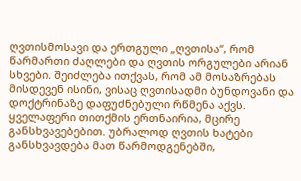ღვთისმოსავი და ერთგული „ღვთისა“, რომ წარმართი ძაღლები და ღვთის ორგულები არიან სხვები. შეიძლება ითქვას, რომ ამ მოსაზრებას მისდევენ ისინი, ვისაც ღვთისადმი ბუნდოვანი და დოქტრინაზე დაფუძნებული რწმენა აქვს. ყველაფერი თითქმის ერთნაირია, მცირე განსხვავებებით. უბრალოდ ღვთის ხატები განსხვავდება მათ წარმოდგენებში,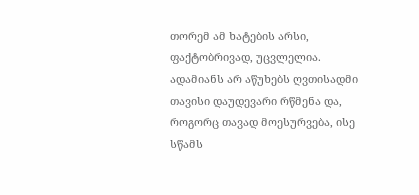თორემ ამ ხატების არსი, ფაქტობრივად, უცვლელია.
ადამიანს არ აწუხებს ღვთისადმი თავისი დაუდევარი რწმენა და, როგორც თავად მოესურვება, ისე სწამს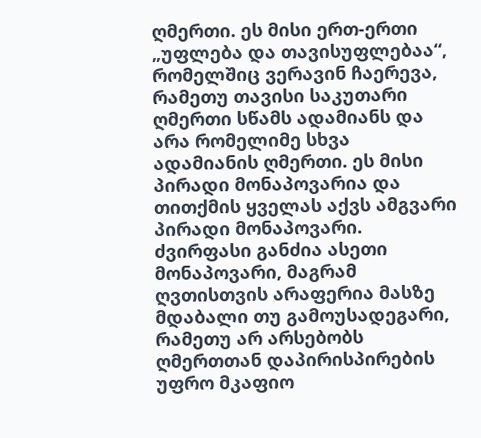ღმერთი. ეს მისი ერთ-ერთი „უფლება და თავისუფლებაა“, რომელშიც ვერავინ ჩაერევა, რამეთუ თავისი საკუთარი ღმერთი სწამს ადამიანს და არა რომელიმე სხვა ადამიანის ღმერთი. ეს მისი პირადი მონაპოვარია და თითქმის ყველას აქვს ამგვარი პირადი მონაპოვარი. ძვირფასი განძია ასეთი მონაპოვარი, მაგრამ ღვთისთვის არაფერია მასზე მდაბალი თუ გამოუსადეგარი, რამეთუ არ არსებობს ღმერთთან დაპირისპირების უფრო მკაფიო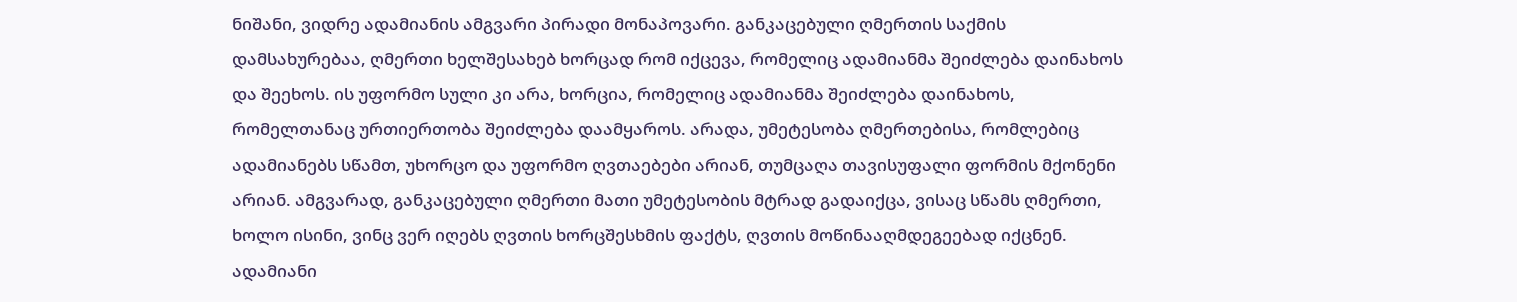ნიშანი, ვიდრე ადამიანის ამგვარი პირადი მონაპოვარი. განკაცებული ღმერთის საქმის დამსახურებაა, ღმერთი ხელშესახებ ხორცად რომ იქცევა, რომელიც ადამიანმა შეიძლება დაინახოს და შეეხოს. ის უფორმო სული კი არა, ხორცია, რომელიც ადამიანმა შეიძლება დაინახოს, რომელთანაც ურთიერთობა შეიძლება დაამყაროს. არადა, უმეტესობა ღმერთებისა, რომლებიც ადამიანებს სწამთ, უხორცო და უფორმო ღვთაებები არიან, თუმცაღა თავისუფალი ფორმის მქონენი არიან. ამგვარად, განკაცებული ღმერთი მათი უმეტესობის მტრად გადაიქცა, ვისაც სწამს ღმერთი, ხოლო ისინი, ვინც ვერ იღებს ღვთის ხორცშესხმის ფაქტს, ღვთის მოწინააღმდეგეებად იქცნენ. ადამიანი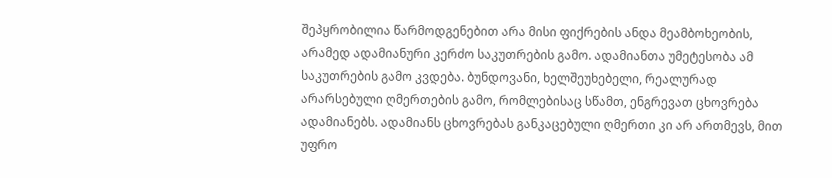შეპყრობილია წარმოდგენებით არა მისი ფიქრების ანდა მეამბოხეობის, არამედ ადამიანური კერძო საკუთრების გამო. ადამიანთა უმეტესობა ამ საკუთრების გამო კვდება. ბუნდოვანი, ხელშეუხებელი, რეალურად არარსებული ღმერთების გამო, რომლებისაც სწამთ, ენგრევათ ცხოვრება ადამიანებს. ადამიანს ცხოვრებას განკაცებული ღმერთი კი არ ართმევს, მით უფრო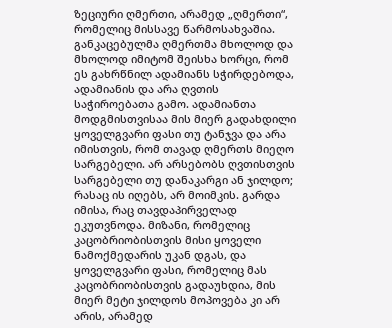ზეციური ღმერთი, არამედ „ღმერთი“, რომელიც მისსავე წარმოსახვაშია. განკაცებულმა ღმერთმა მხოლოდ და მხოლოდ იმიტომ შეისხა ხორცი, რომ ეს გახრწნილ ადამიანს სჭირდებოდა, ადამიანის და არა ღვთის საჭიროებათა გამო. ადამიანთა მოდგმისთვისაა მის მიერ გადახდილი ყოველგვარი ფასი თუ ტანჯვა და არა იმისთვის, რომ თავად ღმერთს მიეღო სარგებელი. არ არსებობს ღვთისთვის სარგებელი თუ დანაკარგი ან ჯილდო; რასაც ის იღებს, არ მოიმკის. გარდა იმისა, რაც თავდაპირველად ეკუთვნოდა. მიზანი, რომელიც კაცობრიობისთვის მისი ყოველი ნამოქმედარის უკან დგას, და ყოველგვარი ფასი, რომელიც მას კაცობრიობისთვის გადაუხდია, მის მიერ მეტი ჯილდოს მოპოვება კი არ არის, არამედ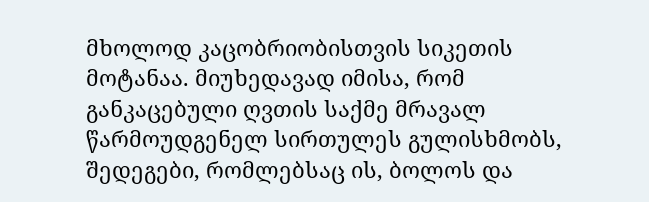მხოლოდ კაცობრიობისთვის სიკეთის მოტანაა. მიუხედავად იმისა, რომ განკაცებული ღვთის საქმე მრავალ წარმოუდგენელ სირთულეს გულისხმობს, შედეგები, რომლებსაც ის, ბოლოს და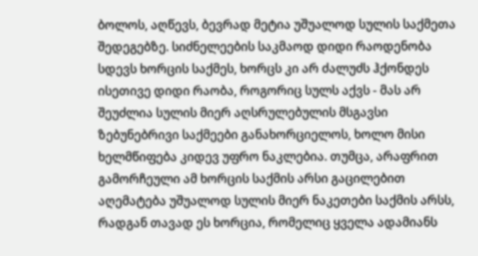ბოლოს, აღწევს, ბევრად მეტია უშუალოდ სულის საქმეთა შედეგებზე. სიძნელეების საკმაოდ დიდი რაოდენობა სდევს ხორცის საქმეს, ხორცს კი არ ძალუძს ჰქონდეს ისეთივე დიდი რაობა, როგორიც სულს აქვს - მას არ შეუძლია სულის მიერ აღსრულებულის მსგავსი ზებუნებრივი საქმეები განახორციელოს, ხოლო მისი ხელმწიფება კიდევ უფრო ნაკლებია. თუმცა, არაფრით გამორჩეული ამ ხორცის საქმის არსი გაცილებით აღემატება უშუალოდ სულის მიერ ნაკეთები საქმის არსს, რადგან თავად ეს ხორცია, რომელიც ყველა ადამიანს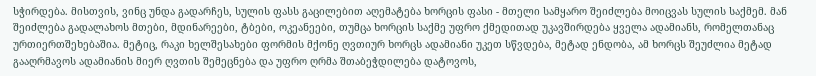სჭირდება. მისთვის, ვინც უნდა გადარჩეს, სულის ფასს გაცილებით აღემატება ხორცის ფასი - მთელი სამყარო შეიძლება მოიცვას სულის საქმემ. მან შეიძლება გადალახოს მთები, მდინარეები, ტბები, ოკეანეები, თუმცა ხორცის საქმე უფრო ქმედითად უკავშირდება ყველა ადამიანს, რომელთანაც ურთიერთშეხებაშია. მეტიც, რაკი ხელშესახები ფორმის მქონე ღვთიურ ხორცს ადამიანი უკეთ სწვდება, მეტად ენდობა, ამ ხორცს შეუძლია მეტად გააღრმავოს ადამიანის მიერ ღვთის შემეცნება და უფრო ღრმა შთაბეჭდილება დატოვოს,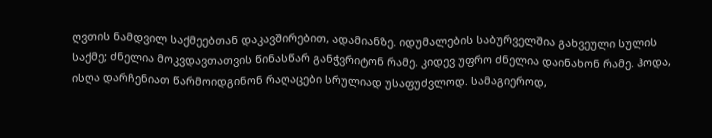ღვთის ნამდვილ საქმეებთან დაკავშირებით, ადამიანზე. იდუმალების საბურველშია გახვეული სულის საქმე; ძნელია მოკვდავთათვის წინასწარ განჭვრიტონ რამე. კიდევ უფრო ძნელია დაინახონ რამე. ჰოდა, ისღა დარჩენიათ წარმოიდგინონ რაღაცები სრულიად უსაფუძვლოდ. სამაგიეროდ,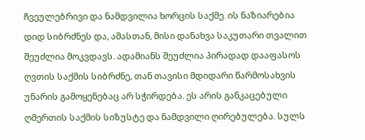ჩვეულებრივი და ნამდვილია ხორცის საქმე. ის ნაზიარებია დიდ სიბრძნეს და, ამასთან, მისი დანახვა საკუთარი თვალით შეუძლია მოკვდავს. ადამიანს შეუძლია პირადად დააფასოს ღვთის საქმის სიბრძნე, თან თავისი მდიდარი წარმოსახვის უნარის გამოყენებაც არ სჭირდება. ეს არის განკაცებული ღმერთის საქმის სიზუსტე და ნამდვილი ღირებულება. სულს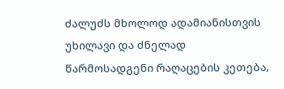ძალუძს მხოლოდ ადამიანისთვის უხილავი და ძნელად წარმოსადგენი რაღაცების კეთება,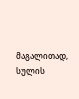მაგალითად, სულის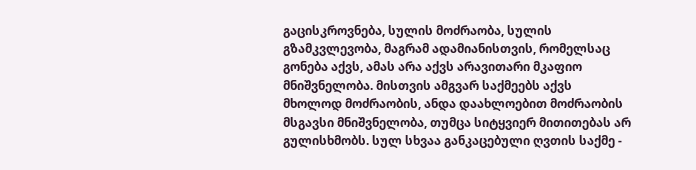გაცისკროვნება, სულის მოძრაობა, სულის გზამკვლევობა, მაგრამ ადამიანისთვის, რომელსაც გონება აქვს, ამას არა აქვს არავითარი მკაფიო მნიშვნელობა. მისთვის ამგვარ საქმეებს აქვს მხოლოდ მოძრაობის, ანდა დაახლოებით მოძრაობის მსგავსი მნიშვნელობა, თუმცა სიტყვიერ მითითებას არ გულისხმობს. სულ სხვაა განკაცებული ღვთის საქმე -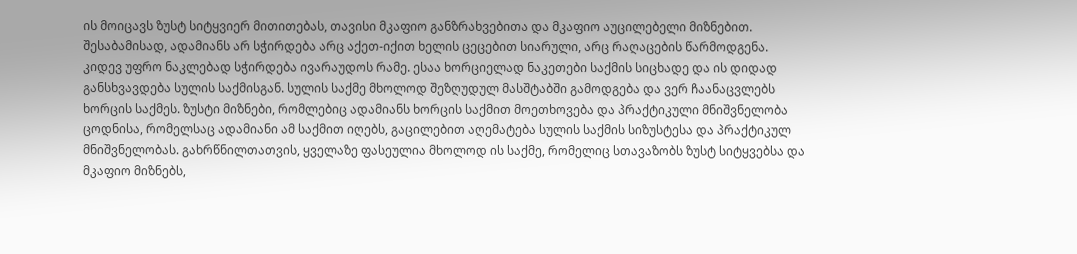ის მოიცავს ზუსტ სიტყვიერ მითითებას, თავისი მკაფიო განზრახვებითა და მკაფიო აუცილებელი მიზნებით. შესაბამისად, ადამიანს არ სჭირდება არც აქეთ-იქით ხელის ცეცებით სიარული, არც რაღაცების წარმოდგენა. კიდევ უფრო ნაკლებად სჭირდება ივარაუდოს რამე. ესაა ხორციელად ნაკეთები საქმის სიცხადე და ის დიდად განსხვავდება სულის საქმისგან. სულის საქმე მხოლოდ შეზღუდულ მასშტაბში გამოდგება და ვერ ჩაანაცვლებს ხორცის საქმეს. ზუსტი მიზნები, რომლებიც ადამიანს ხორცის საქმით მოეთხოვება და პრაქტიკული მნიშვნელობა ცოდნისა, რომელსაც ადამიანი ამ საქმით იღებს, გაცილებით აღემატება სულის საქმის სიზუსტესა და პრაქტიკულ მნიშვნელობას. გახრწნილთათვის, ყველაზე ფასეულია მხოლოდ ის საქმე, რომელიც სთავაზობს ზუსტ სიტყვებსა და მკაფიო მიზნებს,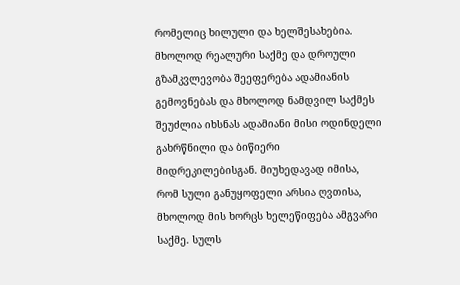რომელიც ხილული და ხელშესახებია. მხოლოდ რეალური საქმე და დროული გზამკვლევობა შეეფერება ადამიანის გემოვნებას და მხოლოდ ნამდვილ საქმეს შეუძლია იხსნას ადამიანი მისი ოდინდელი გახრწნილი და ბიწიერი მიდრეკილებისგან. მიუხედავად იმისა, რომ სული განუყოფელი არსია ღვთისა, მხოლოდ მის ხორცს ხელეწიფება ამგვარი საქმე. სულს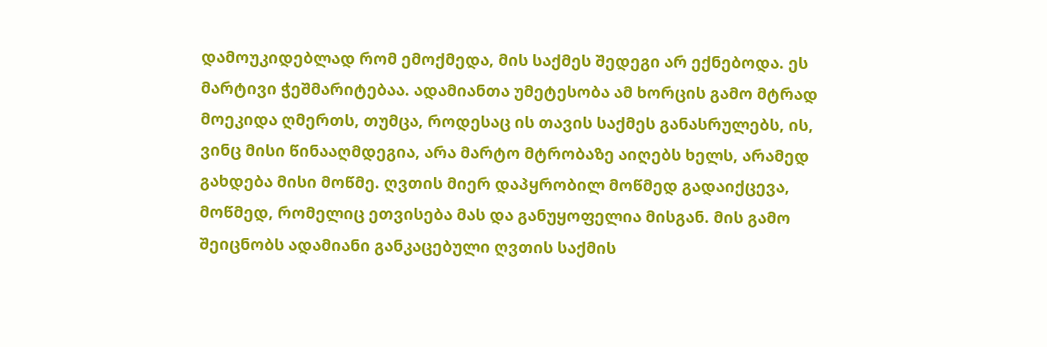დამოუკიდებლად რომ ემოქმედა, მის საქმეს შედეგი არ ექნებოდა. ეს მარტივი ჭეშმარიტებაა. ადამიანთა უმეტესობა ამ ხორცის გამო მტრად მოეკიდა ღმერთს, თუმცა, როდესაც ის თავის საქმეს განასრულებს, ის, ვინც მისი წინააღმდეგია, არა მარტო მტრობაზე აიღებს ხელს, არამედ გახდება მისი მოწმე. ღვთის მიერ დაპყრობილ მოწმედ გადაიქცევა, მოწმედ, რომელიც ეთვისება მას და განუყოფელია მისგან. მის გამო შეიცნობს ადამიანი განკაცებული ღვთის საქმის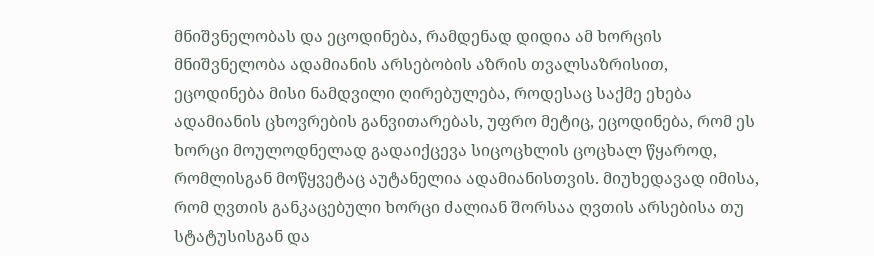მნიშვნელობას და ეცოდინება, რამდენად დიდია ამ ხორცის მნიშვნელობა ადამიანის არსებობის აზრის თვალსაზრისით, ეცოდინება მისი ნამდვილი ღირებულება, როდესაც საქმე ეხება ადამიანის ცხოვრების განვითარებას, უფრო მეტიც, ეცოდინება, რომ ეს ხორცი მოულოდნელად გადაიქცევა სიცოცხლის ცოცხალ წყაროდ, რომლისგან მოწყვეტაც აუტანელია ადამიანისთვის. მიუხედავად იმისა, რომ ღვთის განკაცებული ხორცი ძალიან შორსაა ღვთის არსებისა თუ სტატუსისგან და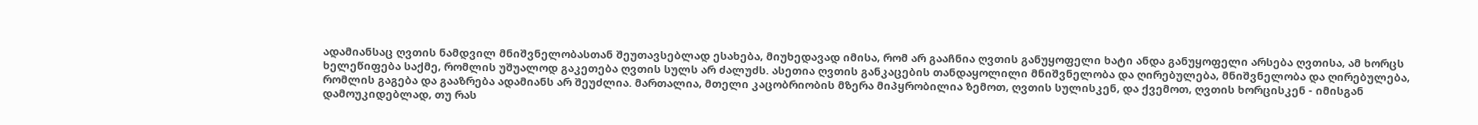ადამიანსაც ღვთის ნამდვილ მნიშვნელობასთან შეუთავსებლად ესახება, მიუხედავად იმისა, რომ არ გააჩნია ღვთის განუყოფელი ხატი ანდა განუყოფელი არსება ღვთისა, ამ ხორცს ხელეწიფება საქმე, რომლის უშუალოდ გაკეთება ღვთის სულს არ ძალუძს. ასეთია ღვთის განკაცების თანდაყოლილი მნიშვნელობა და ღირებულება, მნიშვნელობა და ღირებულება, რომლის გაგება და გააზრება ადამიანს არ შეუძლია. მართალია, მთელი კაცობრიობის მზერა მიპყრობილია ზემოთ, ღვთის სულისკენ, და ქვემოთ, ღვთის ხორცისკენ - იმისგან დამოუკიდებლად, თუ რას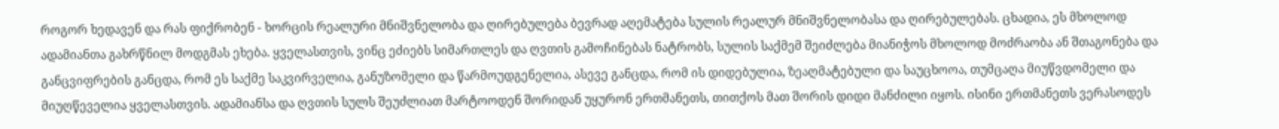როგორ ხედავენ და რას ფიქრობენ - ხორცის რეალური მნიშვნელობა და ღირებულება ბევრად აღემატება სულის რეალურ მნიშვნელობასა და ღირებულებას. ცხადია, ეს მხოლოდ ადამიანთა გახრწნილ მოდგმას ეხება. ყველასთვის, ვინც ეძიებს სიმართლეს და ღვთის გამოჩინებას ნატრობს, სულის საქმემ შეიძლება მიანიჭოს მხოლოდ მოძრაობა ან შთაგონება და განცვიფრების განცდა, რომ ეს საქმე საკვირველია, განუზომელი და წარმოუდგენელია, ასევე განცდა, რომ ის დიდებულია, ზეაღმატებული და საუცხოოა, თუმცაღა მიუწვდომელი და მიუღწეველია ყველასთვის. ადამიანსა და ღვთის სულს შეუძლიათ მარტოოდენ შორიდან უყურონ ერთმანეთს, თითქოს მათ შორის დიდი მანძილი იყოს. ისინი ერთმანეთს ვერასოდეს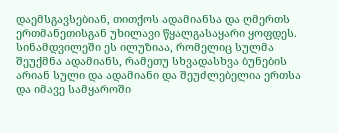დაემსგავსებიან, თითქოს ადამიანსა და ღმერთს ერთმანეთისგან უხილავი წყალგასაყარი ყოფდეს. სინამდვილეში ეს ილუზიაა, რომელიც სულმა შეუქმნა ადამიანს, რამეთუ სხვადასხვა ბუნების არიან სული და ადამიანი და შეუძლებელია ერთსა და იმავე სამყაროში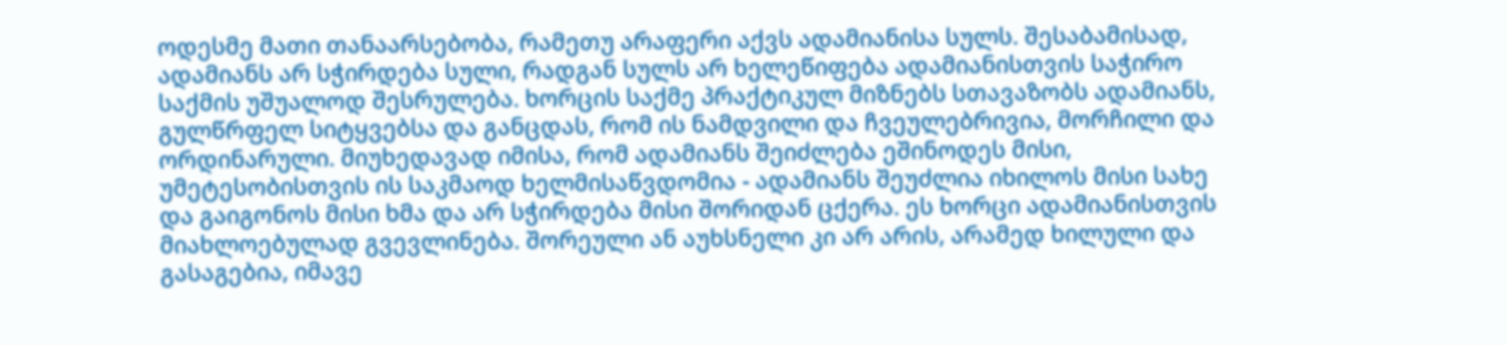ოდესმე მათი თანაარსებობა, რამეთუ არაფერი აქვს ადამიანისა სულს. შესაბამისად, ადამიანს არ სჭირდება სული, რადგან სულს არ ხელეწიფება ადამიანისთვის საჭირო საქმის უშუალოდ შესრულება. ხორცის საქმე პრაქტიკულ მიზნებს სთავაზობს ადამიანს, გულწრფელ სიტყვებსა და განცდას, რომ ის ნამდვილი და ჩვეულებრივია, მორჩილი და ორდინარული. მიუხედავად იმისა, რომ ადამიანს შეიძლება ეშინოდეს მისი, უმეტესობისთვის ის საკმაოდ ხელმისაწვდომია - ადამიანს შეუძლია იხილოს მისი სახე და გაიგონოს მისი ხმა და არ სჭირდება მისი შორიდან ცქერა. ეს ხორცი ადამიანისთვის მიახლოებულად გვევლინება. შორეული ან აუხსნელი კი არ არის, არამედ ხილული და გასაგებია, იმავე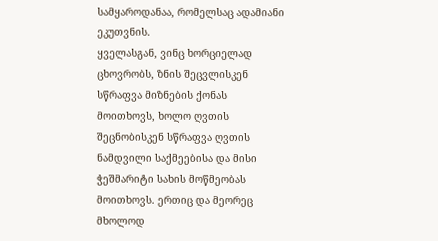სამყაროდანაა, რომელსაც ადამიანი ეკუთვნის.
ყველასგან, ვინც ხორციელად ცხოვრობს, ზნის შეცვლისკენ სწრაფვა მიზნების ქონას მოითხოვს, ხოლო ღვთის შეცნობისკენ სწრაფვა ღვთის ნამდვილი საქმეებისა და მისი ჭეშმარიტი სახის მოწმეობას მოითხოვს. ერთიც და მეორეც მხოლოდ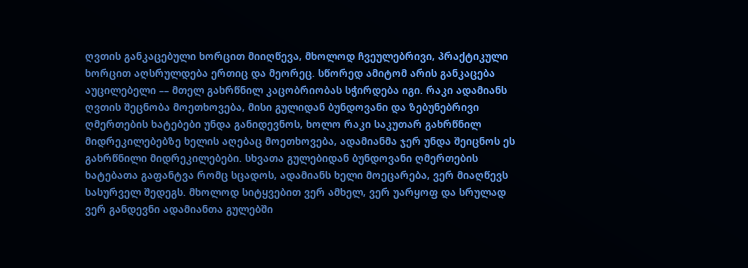ღვთის განკაცებული ხორცით მიიღწევა, მხოლოდ ჩვეულებრივი, პრაქტიკული ხორცით აღსრულდება ერთიც და მეორეც. სწორედ ამიტომ არის განკაცება აუცილებელი –– მთელ გახრწნილ კაცობრიობას სჭირდება იგი. რაკი ადამიანს ღვთის შეცნობა მოეთხოვება, მისი გულიდან ბუნდოვანი და ზებუნებრივი ღმერთების ხატებები უნდა განიდევნოს, ხოლო რაკი საკუთარ გახრწნილ მიდრეკილებებზე ხელის აღებაც მოეთხოვება, ადამიანმა ჯერ უნდა შეიცნოს ეს გახრწნილი მიდრეკილებები. სხვათა გულებიდან ბუნდოვანი ღმერთების ხატებათა გაფანტვა რომც სცადოს, ადამიანს ხელი მოეცარება, ვერ მიაღწევს სასურველ შედეგს. მხოლოდ სიტყვებით ვერ ამხელ, ვერ უარყოფ და სრულად ვერ განდევნი ადამიანთა გულებში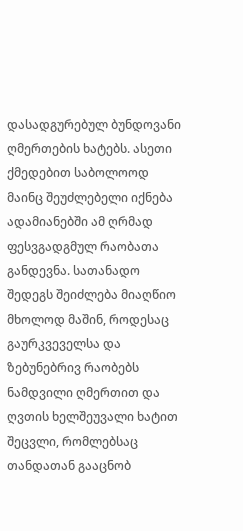დასადგურებულ ბუნდოვანი ღმერთების ხატებს. ასეთი ქმედებით საბოლოოდ მაინც შეუძლებელი იქნება ადამიანებში ამ ღრმად ფესვგადგმულ რაობათა განდევნა. სათანადო შედეგს შეიძლება მიაღწიო მხოლოდ მაშინ, როდესაც გაურკვეველსა და ზებუნებრივ რაობებს ნამდვილი ღმერთით და ღვთის ხელშეუვალი ხატით შეცვლი, რომლებსაც თანდათან გააცნობ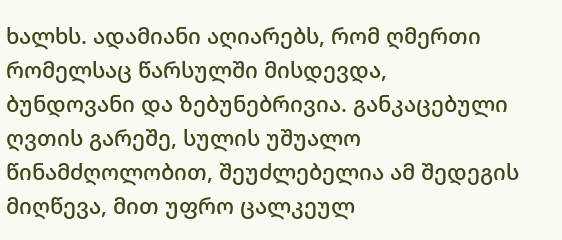ხალხს. ადამიანი აღიარებს, რომ ღმერთი რომელსაც წარსულში მისდევდა, ბუნდოვანი და ზებუნებრივია. განკაცებული ღვთის გარეშე, სულის უშუალო წინამძღოლობით, შეუძლებელია ამ შედეგის მიღწევა, მით უფრო ცალკეულ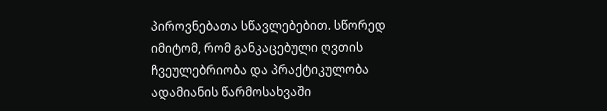პიროვნებათა სწავლებებით. სწორედ იმიტომ, რომ განკაცებული ღვთის ჩვეულებრიობა და პრაქტიკულობა ადამიანის წარმოსახვაში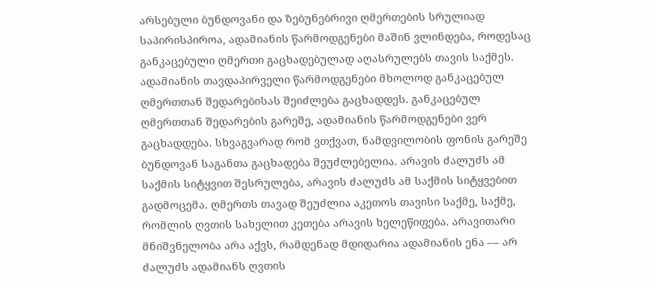არსებული ბუნდოვანი და ზებუნებრივი ღმერთების სრულიად საპირისპიროა, ადამიანის წარმოდგენები მაშინ ვლინდება, როდესაც განკაცებული ღმერთი გაცხადებულად აღასრულებს თავის საქმეს. ადამიანის თავდაპირველი წარმოდგენები მხოლოდ განკაცებულ ღმერთთან შედარებისას შეიძლება გაცხადდეს. განკაცებულ ღმერთთან შედარების გარეშე, ადამიანის წარმოდგენები ვერ გაცხადდება. სხვაგვარად რომ ვთქვათ, ნამდვილობის ფონის გარეშე ბუნდოვან საგანთა გაცხადება შეუძლებელია. არავის ძალუძს ამ საქმის სიტყვით შესრულება, არავის ძალუძს ამ საქმის სიტყვებით გადმოცემა. ღმერთს თავად შეუძლია აკეთოს თავისი საქმე, საქმე, რომლის ღვთის სახელით კეთება არავის ხელეწიფება. არავითარი მნიშვნელობა არა აქვს, რამდენად მდიდარია ადამიანის ენა –– არ ძალუძს ადამიანს ღვთის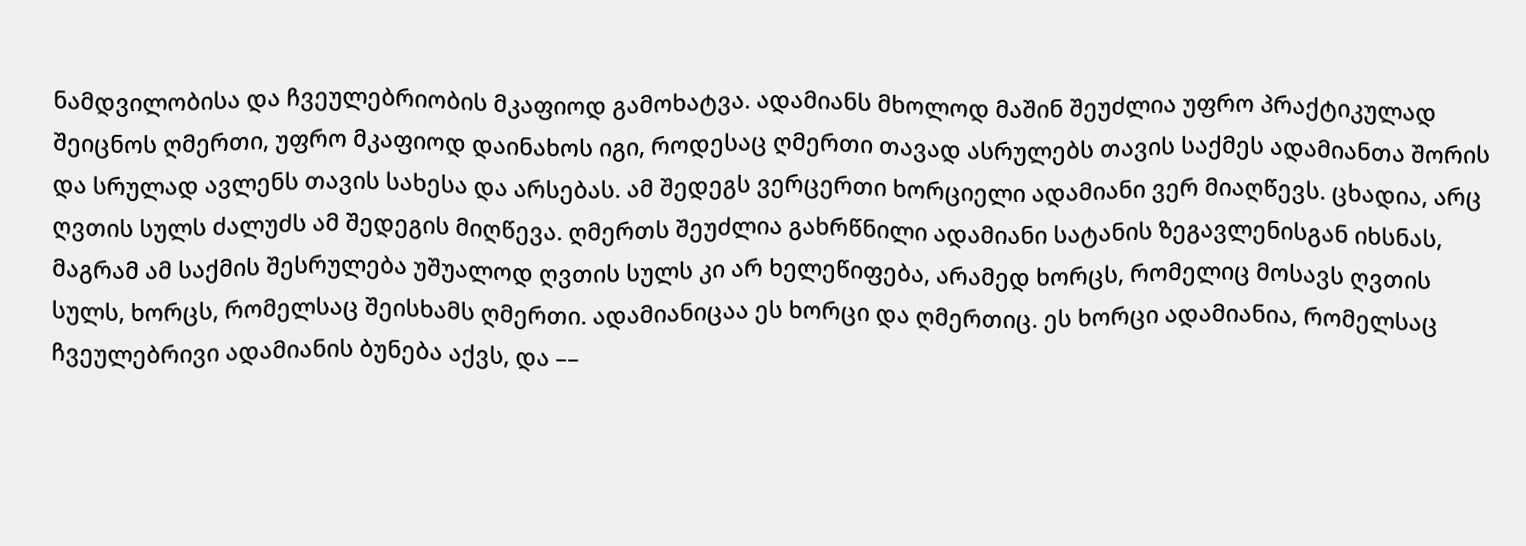ნამდვილობისა და ჩვეულებრიობის მკაფიოდ გამოხატვა. ადამიანს მხოლოდ მაშინ შეუძლია უფრო პრაქტიკულად შეიცნოს ღმერთი, უფრო მკაფიოდ დაინახოს იგი, როდესაც ღმერთი თავად ასრულებს თავის საქმეს ადამიანთა შორის და სრულად ავლენს თავის სახესა და არსებას. ამ შედეგს ვერცერთი ხორციელი ადამიანი ვერ მიაღწევს. ცხადია, არც ღვთის სულს ძალუძს ამ შედეგის მიღწევა. ღმერთს შეუძლია გახრწნილი ადამიანი სატანის ზეგავლენისგან იხსნას, მაგრამ ამ საქმის შესრულება უშუალოდ ღვთის სულს კი არ ხელეწიფება, არამედ ხორცს, რომელიც მოსავს ღვთის სულს, ხორცს, რომელსაც შეისხამს ღმერთი. ადამიანიცაა ეს ხორცი და ღმერთიც. ეს ხორცი ადამიანია, რომელსაც ჩვეულებრივი ადამიანის ბუნება აქვს, და ––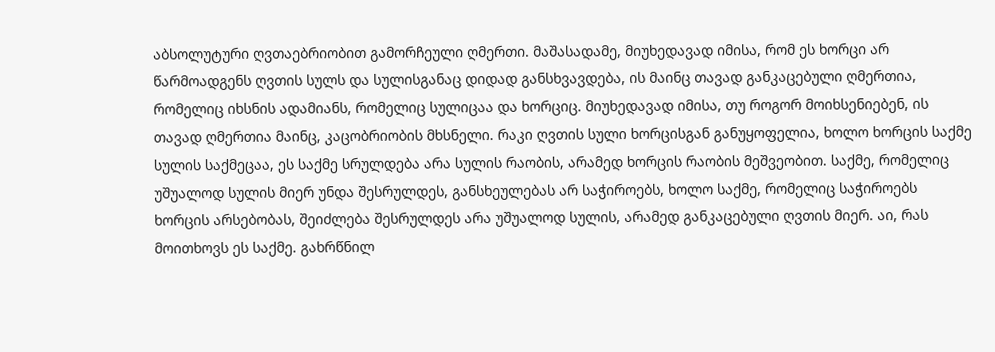აბსოლუტური ღვთაებრიობით გამორჩეული ღმერთი. მაშასადამე, მიუხედავად იმისა, რომ ეს ხორცი არ წარმოადგენს ღვთის სულს და სულისგანაც დიდად განსხვავდება, ის მაინც თავად განკაცებული ღმერთია, რომელიც იხსნის ადამიანს, რომელიც სულიცაა და ხორციც. მიუხედავად იმისა, თუ როგორ მოიხსენიებენ, ის თავად ღმერთია მაინც, კაცობრიობის მხსნელი. რაკი ღვთის სული ხორცისგან განუყოფელია, ხოლო ხორცის საქმე სულის საქმეცაა, ეს საქმე სრულდება არა სულის რაობის, არამედ ხორცის რაობის მეშვეობით. საქმე, რომელიც უშუალოდ სულის მიერ უნდა შესრულდეს, განსხეულებას არ საჭიროებს, ხოლო საქმე, რომელიც საჭიროებს ხორცის არსებობას, შეიძლება შესრულდეს არა უშუალოდ სულის, არამედ განკაცებული ღვთის მიერ. აი, რას მოითხოვს ეს საქმე. გახრწნილ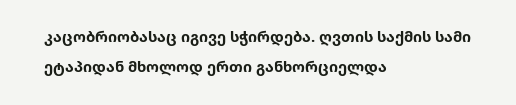კაცობრიობასაც იგივე სჭირდება. ღვთის საქმის სამი ეტაპიდან მხოლოდ ერთი განხორციელდა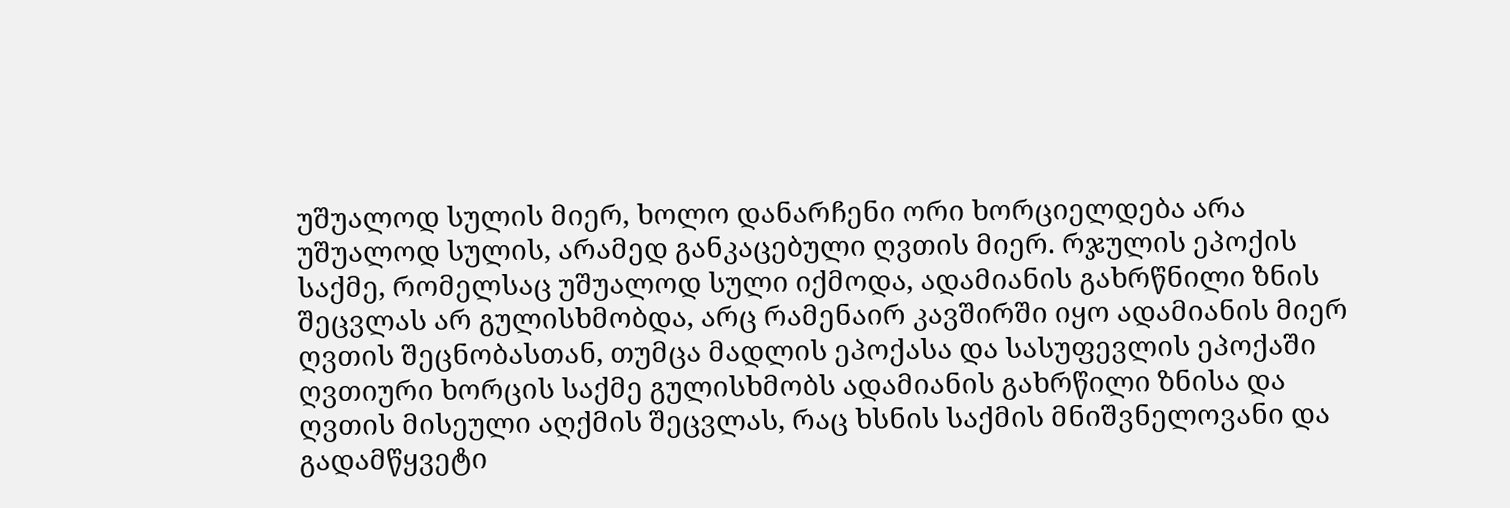უშუალოდ სულის მიერ, ხოლო დანარჩენი ორი ხორციელდება არა უშუალოდ სულის, არამედ განკაცებული ღვთის მიერ. რჯულის ეპოქის საქმე, რომელსაც უშუალოდ სული იქმოდა, ადამიანის გახრწნილი ზნის შეცვლას არ გულისხმობდა, არც რამენაირ კავშირში იყო ადამიანის მიერ ღვთის შეცნობასთან, თუმცა მადლის ეპოქასა და სასუფევლის ეპოქაში ღვთიური ხორცის საქმე გულისხმობს ადამიანის გახრწილი ზნისა და ღვთის მისეული აღქმის შეცვლას, რაც ხსნის საქმის მნიშვნელოვანი და გადამწყვეტი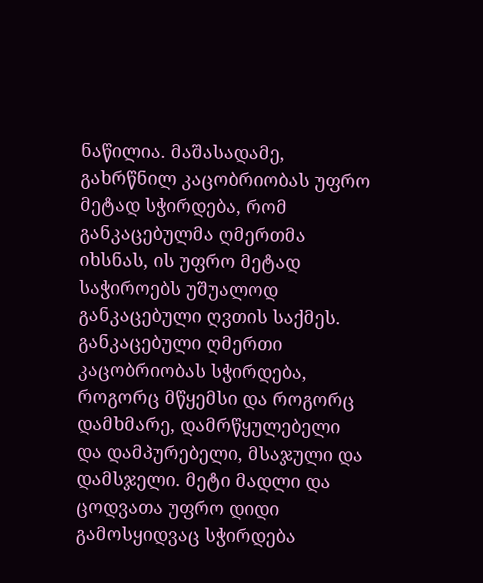ნაწილია. მაშასადამე, გახრწნილ კაცობრიობას უფრო მეტად სჭირდება, რომ განკაცებულმა ღმერთმა იხსნას, ის უფრო მეტად საჭიროებს უშუალოდ განკაცებული ღვთის საქმეს. განკაცებული ღმერთი კაცობრიობას სჭირდება, როგორც მწყემსი და როგორც დამხმარე, დამრწყულებელი და დამპურებელი, მსაჯული და დამსჯელი. მეტი მადლი და ცოდვათა უფრო დიდი გამოსყიდვაც სჭირდება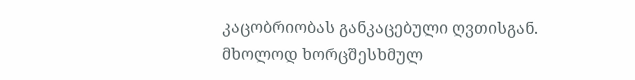კაცობრიობას განკაცებული ღვთისგან. მხოლოდ ხორცშესხმულ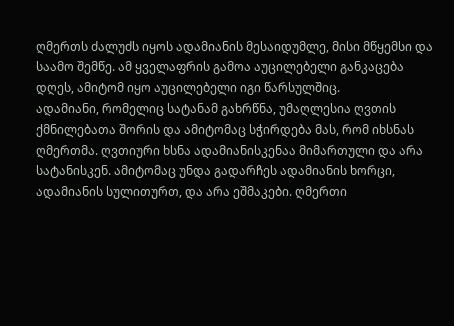ღმერთს ძალუძს იყოს ადამიანის მესაიდუმლე, მისი მწყემსი და საამო შემწე. ამ ყველაფრის გამოა აუცილებელი განკაცება დღეს, ამიტომ იყო აუცილებელი იგი წარსულშიც.
ადამიანი, რომელიც სატანამ გახრწნა, უმაღლესია ღვთის ქმნილებათა შორის და ამიტომაც სჭირდება მას, რომ იხსნას ღმერთმა. ღვთიური ხსნა ადამიანისკენაა მიმართული და არა სატანისკენ. ამიტომაც უნდა გადარჩეს ადამიანის ხორცი, ადამიანის სულითურთ, და არა ეშმაკები. ღმერთი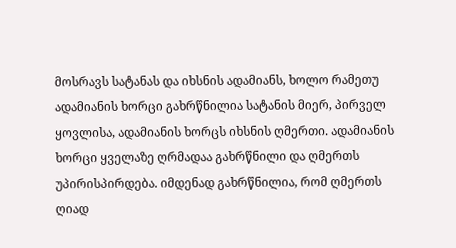მოსრავს სატანას და იხსნის ადამიანს, ხოლო რამეთუ ადამიანის ხორცი გახრწნილია სატანის მიერ, პირველ ყოვლისა, ადამიანის ხორცს იხსნის ღმერთი. ადამიანის ხორცი ყველაზე ღრმადაა გახრწნილი და ღმერთს უპირისპირდება. იმდენად გახრწნილია, რომ ღმერთს ღიად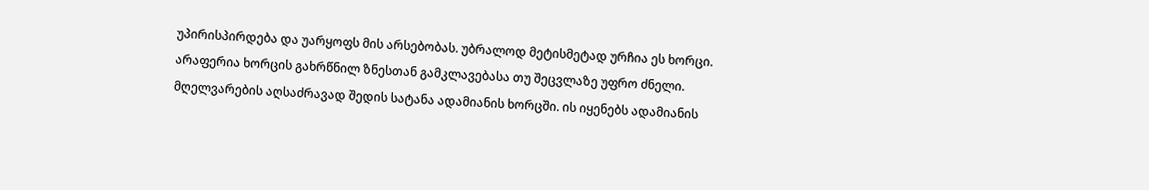უპირისპირდება და უარყოფს მის არსებობას. უბრალოდ მეტისმეტად ურჩია ეს ხორცი. არაფერია ხორცის გახრწნილ ზნესთან გამკლავებასა თუ შეცვლაზე უფრო ძნელი. მღელვარების აღსაძრავად შედის სატანა ადამიანის ხორცში. ის იყენებს ადამიანის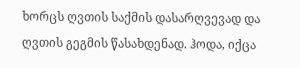ხორცს ღვთის საქმის დასარღვევად და ღვთის გეგმის წასახდენად. ჰოდა, იქცა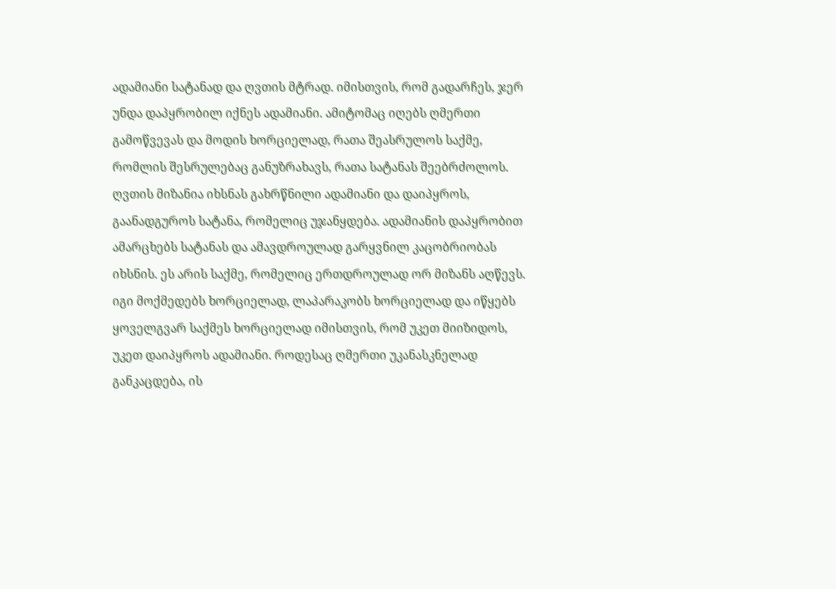ადამიანი სატანად და ღვთის მტრად. იმისთვის, რომ გადარჩეს, ჯერ უნდა დაპყრობილ იქნეს ადამიანი. ამიტომაც იღებს ღმერთი გამოწვევას და მოდის ხორციელად, რათა შეასრულოს საქმე, რომლის შესრულებაც განუზრახავს, რათა სატანას შეებრძოლოს. ღვთის მიზანია იხსნას გახრწნილი ადამიანი და დაიპყროს, გაანადგუროს სატანა, რომელიც უჯანყდება. ადამიანის დაპყრობით ამარცხებს სატანას და ამავდროულად გარყვნილ კაცობრიობას იხსნის. ეს არის საქმე, რომელიც ერთდროულად ორ მიზანს აღწევს. იგი მოქმედებს ხორციელად, ლაპარაკობს ხორციელად და იწყებს ყოველგვარ საქმეს ხორციელად იმისთვის, რომ უკეთ მიიზიდოს, უკეთ დაიპყროს ადამიანი. როდესაც ღმერთი უკანასკნელად განკაცდება, ის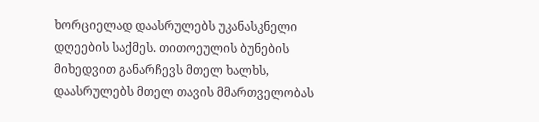ხორციელად დაასრულებს უკანასკნელი დღეების საქმეს. თითოეულის ბუნების მიხედვით განარჩევს მთელ ხალხს, დაასრულებს მთელ თავის მმართველობას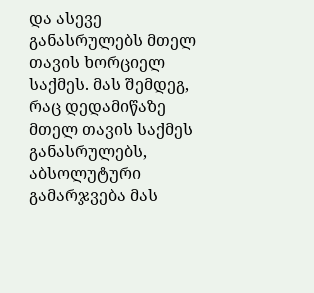და ასევე განასრულებს მთელ თავის ხორციელ საქმეს. მას შემდეგ, რაც დედამიწაზე მთელ თავის საქმეს განასრულებს, აბსოლუტური გამარჯვება მას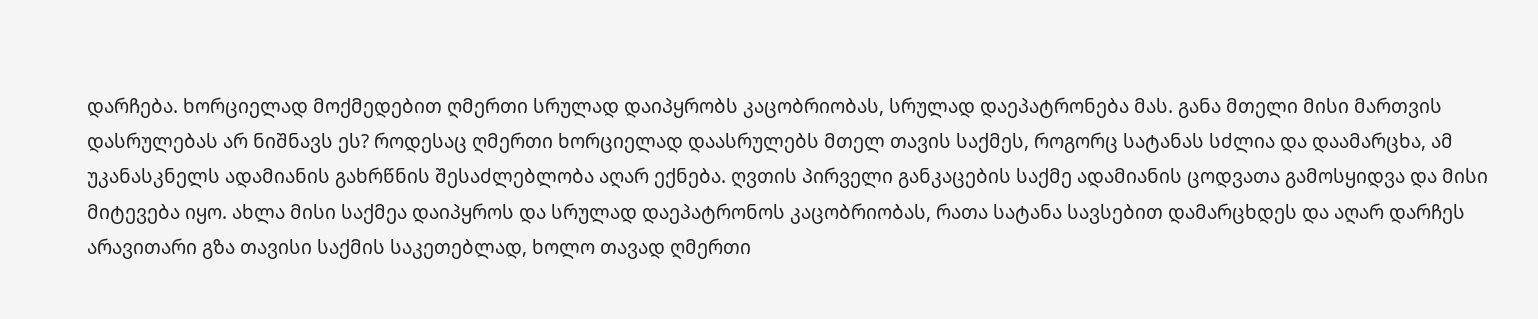დარჩება. ხორციელად მოქმედებით ღმერთი სრულად დაიპყრობს კაცობრიობას, სრულად დაეპატრონება მას. განა მთელი მისი მართვის დასრულებას არ ნიშნავს ეს? როდესაც ღმერთი ხორციელად დაასრულებს მთელ თავის საქმეს, როგორც სატანას სძლია და დაამარცხა, ამ უკანასკნელს ადამიანის გახრწნის შესაძლებლობა აღარ ექნება. ღვთის პირველი განკაცების საქმე ადამიანის ცოდვათა გამოსყიდვა და მისი მიტევება იყო. ახლა მისი საქმეა დაიპყროს და სრულად დაეპატრონოს კაცობრიობას, რათა სატანა სავსებით დამარცხდეს და აღარ დარჩეს არავითარი გზა თავისი საქმის საკეთებლად, ხოლო თავად ღმერთი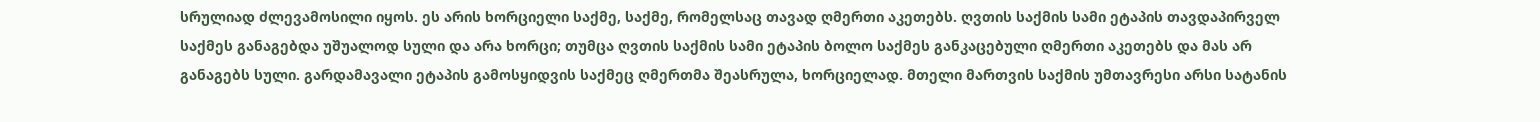სრულიად ძლევამოსილი იყოს. ეს არის ხორციელი საქმე, საქმე, რომელსაც თავად ღმერთი აკეთებს. ღვთის საქმის სამი ეტაპის თავდაპირველ საქმეს განაგებდა უშუალოდ სული და არა ხორცი; თუმცა ღვთის საქმის სამი ეტაპის ბოლო საქმეს განკაცებული ღმერთი აკეთებს და მას არ განაგებს სული. გარდამავალი ეტაპის გამოსყიდვის საქმეც ღმერთმა შეასრულა, ხორციელად. მთელი მართვის საქმის უმთავრესი არსი სატანის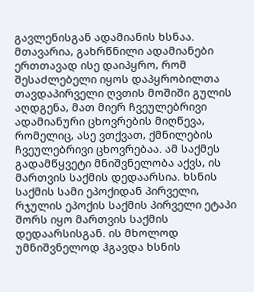გავლენისგან ადამიანის ხსნაა. მთავარია, გახრწნილი ადამიანები ერთთავად ისე დაიპყრო, რომ შესაძლებელი იყოს დაპყრობილთა თავდაპირველი ღვთის მოშიში გულის აღდგენა, მათ მიერ ჩვეულებრივი ადამიანური ცხოვრების მიღწევა, რომელიც, ასე ვთქვათ, ქმნილების ჩვეულებრივი ცხოვრებაა. ამ საქმეს გადამწყვეტი მნიშვნელობა აქვს, ის მართვის საქმის დედაარსია. ხსნის საქმის სამი ეპოქიდან პირველი, რჯულის ეპოქის საქმის პირველი ეტაპი შორს იყო მართვის საქმის დედაარსისგან. ის მხოლოდ უმნიშვნელოდ ჰგავდა ხსნის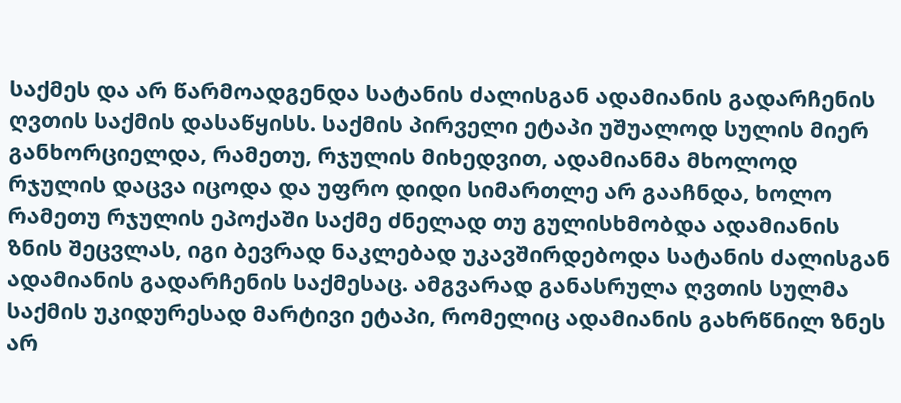საქმეს და არ წარმოადგენდა სატანის ძალისგან ადამიანის გადარჩენის ღვთის საქმის დასაწყისს. საქმის პირველი ეტაპი უშუალოდ სულის მიერ განხორციელდა, რამეთუ, რჯულის მიხედვით, ადამიანმა მხოლოდ რჯულის დაცვა იცოდა და უფრო დიდი სიმართლე არ გააჩნდა, ხოლო რამეთუ რჯულის ეპოქაში საქმე ძნელად თუ გულისხმობდა ადამიანის ზნის შეცვლას, იგი ბევრად ნაკლებად უკავშირდებოდა სატანის ძალისგან ადამიანის გადარჩენის საქმესაც. ამგვარად განასრულა ღვთის სულმა საქმის უკიდურესად მარტივი ეტაპი, რომელიც ადამიანის გახრწნილ ზნეს არ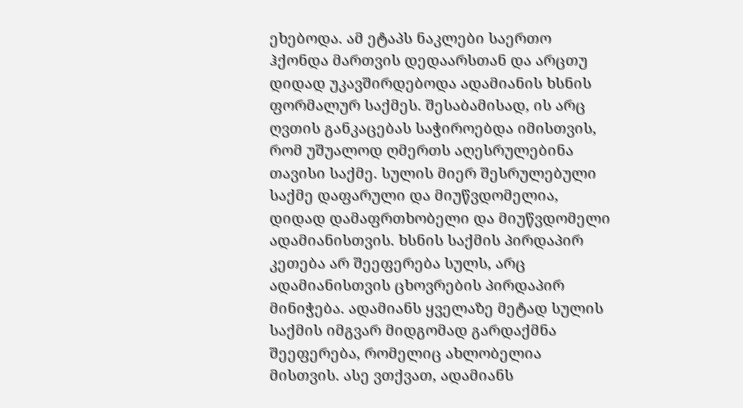ეხებოდა. ამ ეტაპს ნაკლები საერთო ჰქონდა მართვის დედაარსთან და არცთუ დიდად უკავშირდებოდა ადამიანის ხსნის ფორმალურ საქმეს. შესაბამისად, ის არც ღვთის განკაცებას საჭიროებდა იმისთვის, რომ უშუალოდ ღმერთს აღესრულებინა თავისი საქმე. სულის მიერ შესრულებული საქმე დაფარული და მიუწვდომელია, დიდად დამაფრთხობელი და მიუწვდომელი ადამიანისთვის. ხსნის საქმის პირდაპირ კეთება არ შეეფერება სულს, არც ადამიანისთვის ცხოვრების პირდაპირ მინიჭება. ადამიანს ყველაზე მეტად სულის საქმის იმგვარ მიდგომად გარდაქმნა შეეფერება, რომელიც ახლობელია მისთვის. ასე ვთქვათ, ადამიანს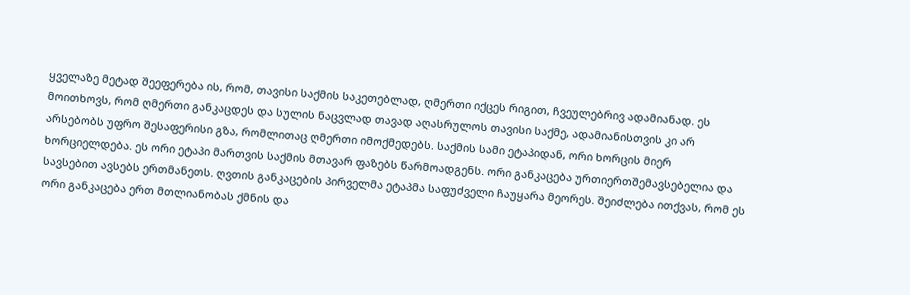ყველაზე მეტად შეეფერება ის, რომ, თავისი საქმის საკეთებლად, ღმერთი იქცეს რიგით, ჩვეულებრივ ადამიანად. ეს მოითხოვს, რომ ღმერთი განკაცდეს და სულის ნაცვლად თავად აღასრულოს თავისი საქმე, ადამიანისთვის კი არ არსებობს უფრო შესაფერისი გზა, რომლითაც ღმერთი იმოქმედებს. საქმის სამი ეტაპიდან, ორი ხორცის მიერ ხორციელდება. ეს ორი ეტაპი მართვის საქმის მთავარ ფაზებს წარმოადგენს. ორი განკაცება ურთიერთშემავსებელია და სავსებით ავსებს ერთმანეთს. ღვთის განკაცების პირველმა ეტაპმა საფუძველი ჩაუყარა მეორეს. შეიძლება ითქვას, რომ ეს ორი განკაცება ერთ მთლიანობას ქმნის და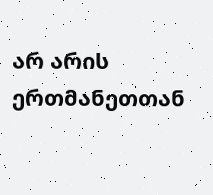არ არის ერთმანეთთან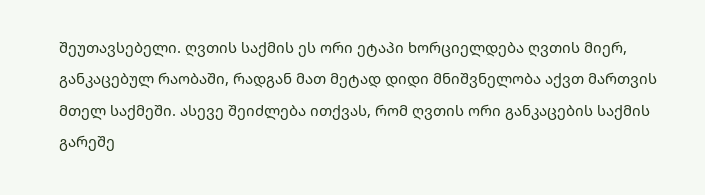შეუთავსებელი. ღვთის საქმის ეს ორი ეტაპი ხორციელდება ღვთის მიერ, განკაცებულ რაობაში, რადგან მათ მეტად დიდი მნიშვნელობა აქვთ მართვის მთელ საქმეში. ასევე შეიძლება ითქვას, რომ ღვთის ორი განკაცების საქმის გარეშე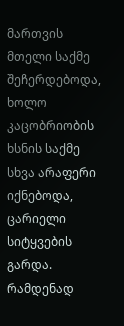მართვის მთელი საქმე შეჩერდებოდა, ხოლო კაცობრიობის ხსნის საქმე სხვა არაფერი იქნებოდა, ცარიელი სიტყვების გარდა. რამდენად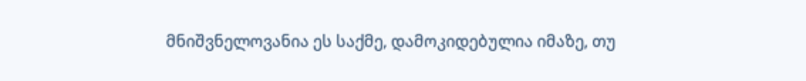მნიშვნელოვანია ეს საქმე, დამოკიდებულია იმაზე, თუ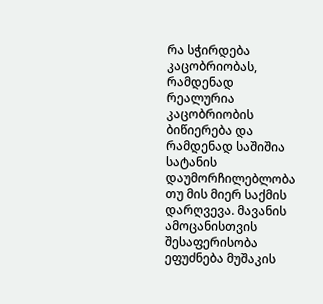რა სჭირდება კაცობრიობას, რამდენად რეალურია კაცობრიობის ბიწიერება და რამდენად საშიშია სატანის დაუმორჩილებლობა თუ მის მიერ საქმის დარღვევა. მავანის ამოცანისთვის შესაფერისობა ეფუძნება მუშაკის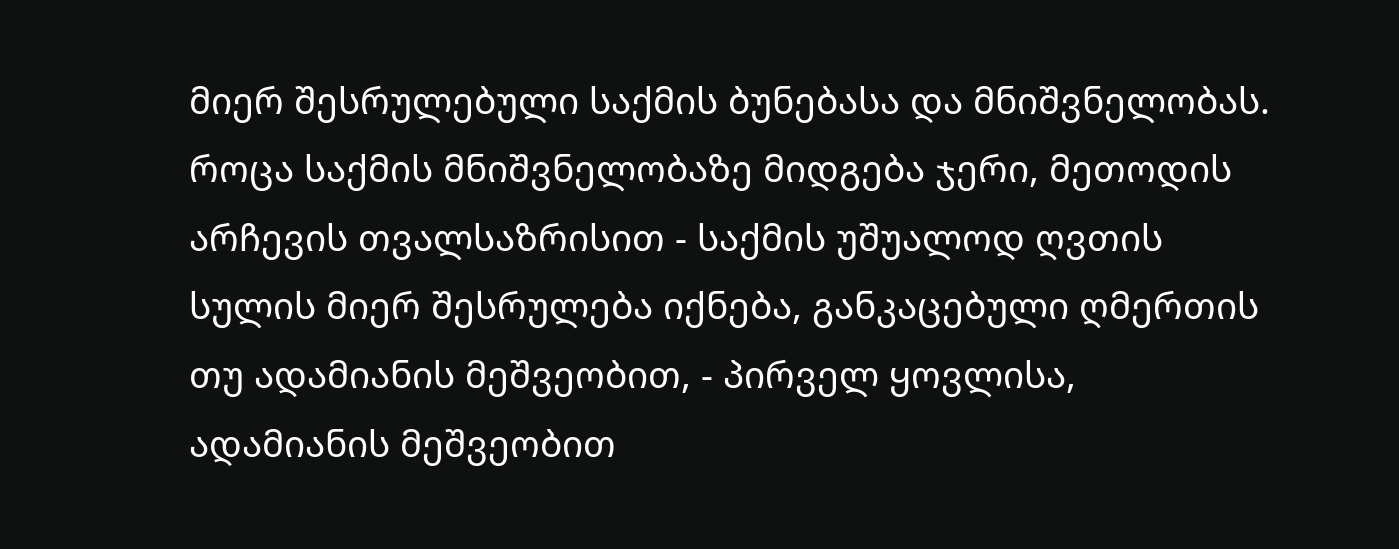მიერ შესრულებული საქმის ბუნებასა და მნიშვნელობას. როცა საქმის მნიშვნელობაზე მიდგება ჯერი, მეთოდის არჩევის თვალსაზრისით - საქმის უშუალოდ ღვთის სულის მიერ შესრულება იქნება, განკაცებული ღმერთის თუ ადამიანის მეშვეობით, - პირველ ყოვლისა, ადამიანის მეშვეობით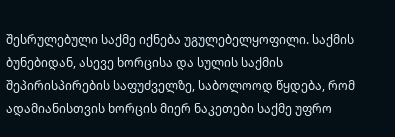შესრულებული საქმე იქნება უგულებელყოფილი. საქმის ბუნებიდან, ასევე ხორცისა და სულის საქმის შეპირისპირების საფუძველზე, საბოლოოდ წყდება, რომ ადამიანისთვის ხორცის მიერ ნაკეთები საქმე უფრო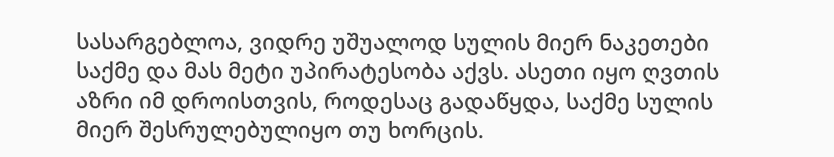სასარგებლოა, ვიდრე უშუალოდ სულის მიერ ნაკეთები საქმე და მას მეტი უპირატესობა აქვს. ასეთი იყო ღვთის აზრი იმ დროისთვის, როდესაც გადაწყდა, საქმე სულის მიერ შესრულებულიყო თუ ხორცის.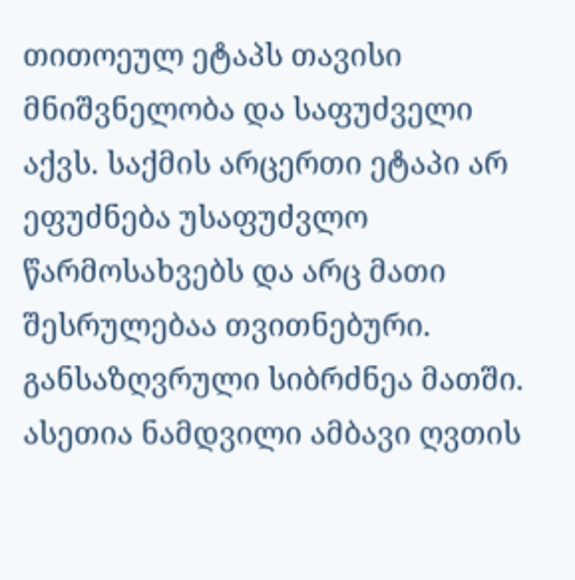თითოეულ ეტაპს თავისი მნიშვნელობა და საფუძველი აქვს. საქმის არცერთი ეტაპი არ ეფუძნება უსაფუძვლო წარმოსახვებს და არც მათი შესრულებაა თვითნებური. განსაზღვრული სიბრძნეა მათში. ასეთია ნამდვილი ამბავი ღვთის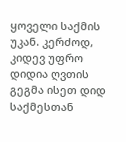ყოველი საქმის უკან. კერძოდ, კიდევ უფრო დიდია ღვთის გეგმა ისეთ დიდ საქმესთან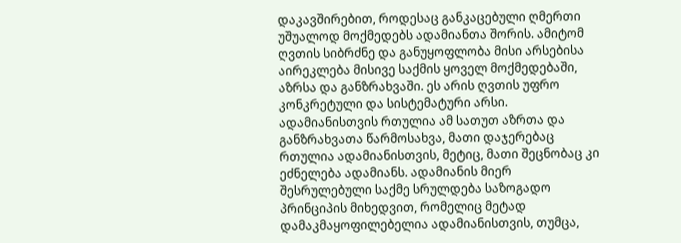დაკავშირებით, როდესაც განკაცებული ღმერთი უშუალოდ მოქმედებს ადამიანთა შორის. ამიტომ ღვთის სიბრძნე და განუყოფლობა მისი არსებისა აირეკლება მისივე საქმის ყოველ მოქმედებაში, აზრსა და განზრახვაში. ეს არის ღვთის უფრო კონკრეტული და სისტემატური არსი. ადამიანისთვის რთულია ამ სათუთ აზრთა და განზრახვათა წარმოსახვა, მათი დაჯერებაც რთულია ადამიანისთვის, მეტიც, მათი შეცნობაც კი ეძნელება ადამიანს. ადამიანის მიერ შესრულებული საქმე სრულდება საზოგადო პრინციპის მიხედვით, რომელიც მეტად დამაკმაყოფილებელია ადამიანისთვის, თუმცა,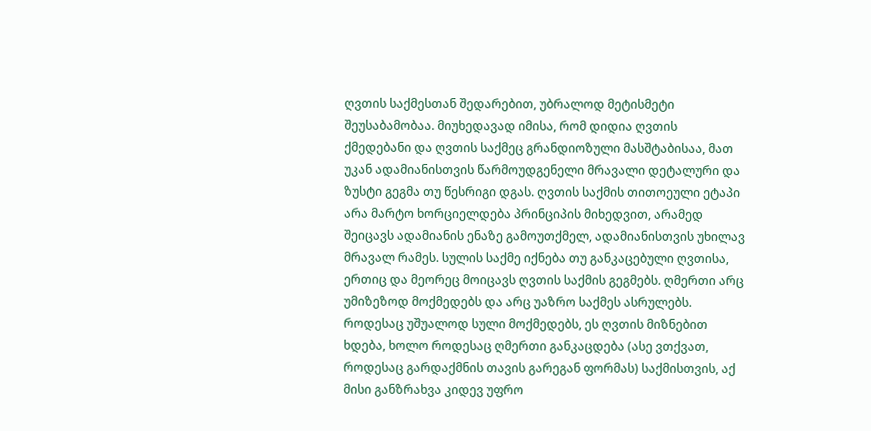ღვთის საქმესთან შედარებით, უბრალოდ მეტისმეტი შეუსაბამობაა. მიუხედავად იმისა, რომ დიდია ღვთის ქმედებანი და ღვთის საქმეც გრანდიოზული მასშტაბისაა, მათ უკან ადამიანისთვის წარმოუდგენელი მრავალი დეტალური და ზუსტი გეგმა თუ წესრიგი დგას. ღვთის საქმის თითოეული ეტაპი არა მარტო ხორციელდება პრინციპის მიხედვით, არამედ შეიცავს ადამიანის ენაზე გამოუთქმელ, ადამიანისთვის უხილავ მრავალ რამეს. სულის საქმე იქნება თუ განკაცებული ღვთისა, ერთიც და მეორეც მოიცავს ღვთის საქმის გეგმებს. ღმერთი არც უმიზეზოდ მოქმედებს და არც უაზრო საქმეს ასრულებს. როდესაც უშუალოდ სული მოქმედებს, ეს ღვთის მიზნებით ხდება, ხოლო როდესაც ღმერთი განკაცდება (ასე ვთქვათ, როდესაც გარდაქმნის თავის გარეგან ფორმას) საქმისთვის, აქ მისი განზრახვა კიდევ უფრო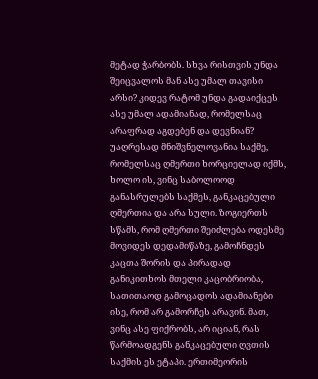მეტად ჭარბობს. სხვა რისთვის უნდა შეიცვალოს მან ასე უმალ თავისი არსი? კიდევ რატომ უნდა გადაიქცეს ასე უმალ ადამიანად, რომელსაც არაფრად აგდებენ და დევნიან?
უაღრესად მნიშვნელოვანია საქმე, რომელსაც ღმერთი ხორციელად იქმს, ხოლო ის, ვინც საბოლოოდ განასრულებს საქმეს, განკაცებული ღმერთია და არა სული. ზოგიერთს სწამს, რომ ღმერთი შეიძლება ოდესმე მოვიდეს დედამიწაზე, გამოჩნდეს კაცთა შორის და პირადად განიკითხოს მთელი კაცობრიობა, სათითაოდ გამოცადოს ადამიანები ისე, რომ არ გამორჩეს არავინ. მათ, ვინც ასე ფიქრობს, არ იციან, რას წარმოადგენს განკაცებული ღვთის საქმის ეს ეტაპი. ერთიმეორის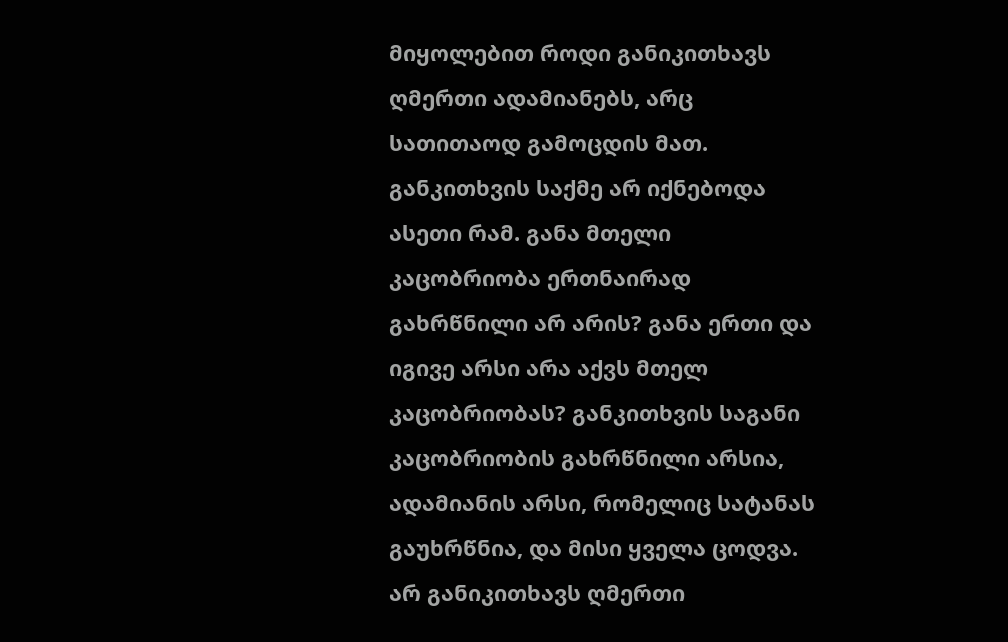მიყოლებით როდი განიკითხავს ღმერთი ადამიანებს, არც სათითაოდ გამოცდის მათ. განკითხვის საქმე არ იქნებოდა ასეთი რამ. განა მთელი კაცობრიობა ერთნაირად გახრწნილი არ არის? განა ერთი და იგივე არსი არა აქვს მთელ კაცობრიობას? განკითხვის საგანი კაცობრიობის გახრწნილი არსია, ადამიანის არსი, რომელიც სატანას გაუხრწნია, და მისი ყველა ცოდვა. არ განიკითხავს ღმერთი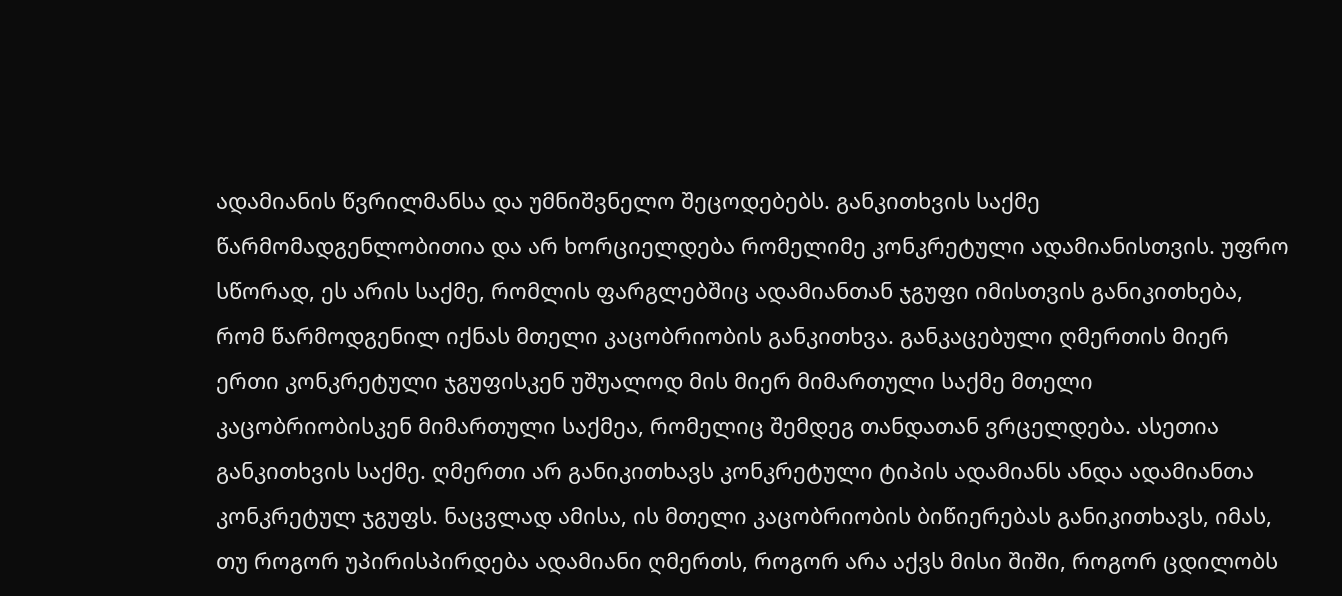ადამიანის წვრილმანსა და უმნიშვნელო შეცოდებებს. განკითხვის საქმე წარმომადგენლობითია და არ ხორციელდება რომელიმე კონკრეტული ადამიანისთვის. უფრო სწორად, ეს არის საქმე, რომლის ფარგლებშიც ადამიანთან ჯგუფი იმისთვის განიკითხება, რომ წარმოდგენილ იქნას მთელი კაცობრიობის განკითხვა. განკაცებული ღმერთის მიერ ერთი კონკრეტული ჯგუფისკენ უშუალოდ მის მიერ მიმართული საქმე მთელი კაცობრიობისკენ მიმართული საქმეა, რომელიც შემდეგ თანდათან ვრცელდება. ასეთია განკითხვის საქმე. ღმერთი არ განიკითხავს კონკრეტული ტიპის ადამიანს ანდა ადამიანთა კონკრეტულ ჯგუფს. ნაცვლად ამისა, ის მთელი კაცობრიობის ბიწიერებას განიკითხავს, იმას, თუ როგორ უპირისპირდება ადამიანი ღმერთს, როგორ არა აქვს მისი შიში, როგორ ცდილობს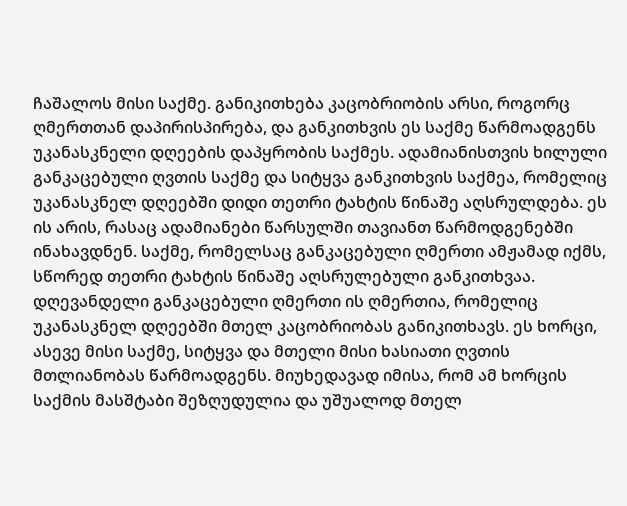ჩაშალოს მისი საქმე. განიკითხება კაცობრიობის არსი, როგორც ღმერთთან დაპირისპირება, და განკითხვის ეს საქმე წარმოადგენს უკანასკნელი დღეების დაპყრობის საქმეს. ადამიანისთვის ხილული განკაცებული ღვთის საქმე და სიტყვა განკითხვის საქმეა, რომელიც უკანასკნელ დღეებში დიდი თეთრი ტახტის წინაშე აღსრულდება. ეს ის არის, რასაც ადამიანები წარსულში თავიანთ წარმოდგენებში ინახავდნენ. საქმე, რომელსაც განკაცებული ღმერთი ამჟამად იქმს, სწორედ თეთრი ტახტის წინაშე აღსრულებული განკითხვაა. დღევანდელი განკაცებული ღმერთი ის ღმერთია, რომელიც უკანასკნელ დღეებში მთელ კაცობრიობას განიკითხავს. ეს ხორცი, ასევე მისი საქმე, სიტყვა და მთელი მისი ხასიათი ღვთის მთლიანობას წარმოადგენს. მიუხედავად იმისა, რომ ამ ხორცის საქმის მასშტაბი შეზღუდულია და უშუალოდ მთელ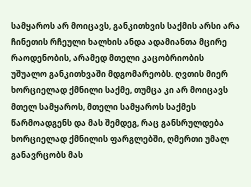სამყაროს არ მოიცავს, განკითხვის საქმის არსი არა ჩინეთის რჩეული ხალხის ანდა ადამიანთა მცირე რაოდენობის, არამედ მთელი კაცობრიობის უშუალო განკითხვაში მდგომარეობს. ღვთის მიერ ხორციელად ქმნილი საქმე, თუმცა კი არ მოიცავს მთელ სამყაროს, მთელი სამყაროს საქმეს წარმოადგენს და მას შემდეგ, რაც განსრულდება ხორციელად ქმნილის ფარგლებში, ღმერთი უმალ განავრცობს მას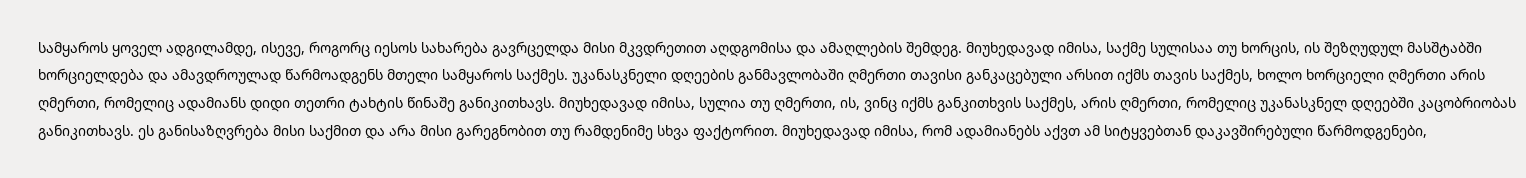სამყაროს ყოველ ადგილამდე, ისევე, როგორც იესოს სახარება გავრცელდა მისი მკვდრეთით აღდგომისა და ამაღლების შემდეგ. მიუხედავად იმისა, საქმე სულისაა თუ ხორცის, ის შეზღუდულ მასშტაბში ხორციელდება და ამავდროულად წარმოადგენს მთელი სამყაროს საქმეს. უკანასკნელი დღეების განმავლობაში ღმერთი თავისი განკაცებული არსით იქმს თავის საქმეს, ხოლო ხორციელი ღმერთი არის ღმერთი, რომელიც ადამიანს დიდი თეთრი ტახტის წინაშე განიკითხავს. მიუხედავად იმისა, სულია თუ ღმერთი, ის, ვინც იქმს განკითხვის საქმეს, არის ღმერთი, რომელიც უკანასკნელ დღეებში კაცობრიობას განიკითხავს. ეს განისაზღვრება მისი საქმით და არა მისი გარეგნობით თუ რამდენიმე სხვა ფაქტორით. მიუხედავად იმისა, რომ ადამიანებს აქვთ ამ სიტყვებთან დაკავშირებული წარმოდგენები,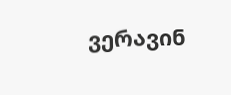ვერავინ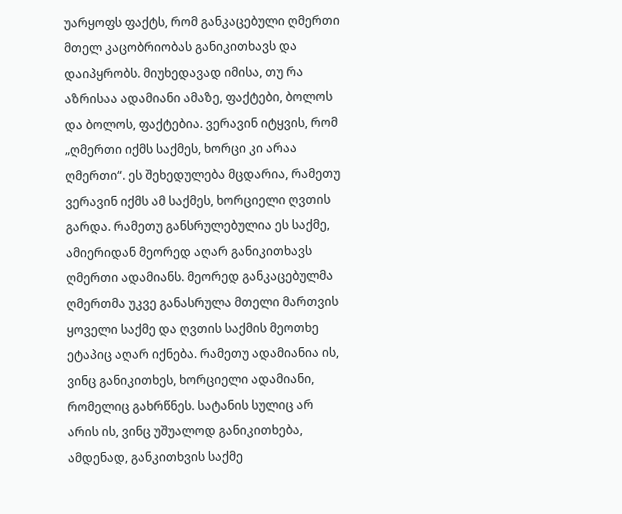უარყოფს ფაქტს, რომ განკაცებული ღმერთი მთელ კაცობრიობას განიკითხავს და დაიპყრობს. მიუხედავად იმისა, თუ რა აზრისაა ადამიანი ამაზე, ფაქტები, ბოლოს და ბოლოს, ფაქტებია. ვერავინ იტყვის, რომ „ღმერთი იქმს საქმეს, ხორცი კი არაა ღმერთი“. ეს შეხედულება მცდარია, რამეთუ ვერავინ იქმს ამ საქმეს, ხორციელი ღვთის გარდა. რამეთუ განსრულებულია ეს საქმე, ამიერიდან მეორედ აღარ განიკითხავს ღმერთი ადამიანს. მეორედ განკაცებულმა ღმერთმა უკვე განასრულა მთელი მართვის ყოველი საქმე და ღვთის საქმის მეოთხე ეტაპიც აღარ იქნება. რამეთუ ადამიანია ის, ვინც განიკითხეს, ხორციელი ადამიანი, რომელიც გახრწნეს. სატანის სულიც არ არის ის, ვინც უშუალოდ განიკითხება, ამდენად, განკითხვის საქმე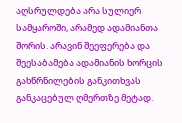აღსრულდება არა სულიერ სამყაროში, არამედ ადამიანთა შორის. არავინ შეეფერება და შეესაბამება ადამიანის ხორცის გახწრნილების განკითხვას განკაცებულ ღმერთზე მეტად.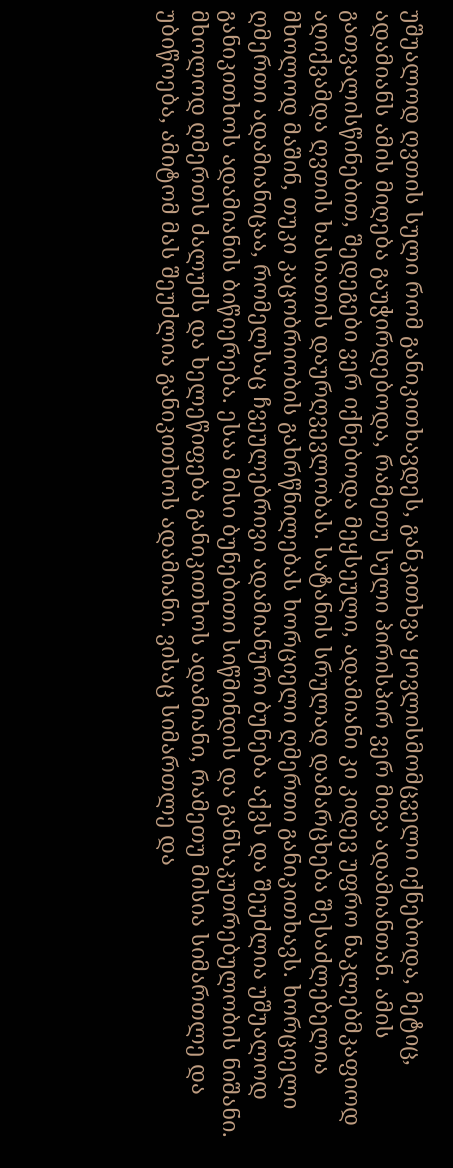უშუალოდ ღვთის სული რომ განიკითხავდეს, განკითხვა ყოვლისმომცველი იქნებოდა, მეტიც, ადამიანს ამის მიღება გაუჭირდებოდა, რამეთუ სული პირისპირ ვერ მივა ადამიანთან. ამის გათვალისწინებით, შედეგები ვერ იქნებოდა მეყსეული, ადამიანი კი კიდევ უფრო ნაკლებმკაფიოდ აღიქვამდა ღვთის ხასიათის დაურღვევლობას. სატანის სრულად დამარცხება შესაძლებელია მხოლოდ მაშინ, თუკი კაცობრიობის გახრწნილებას ხორციელი ღმერთი განიკითხავს. ხორციელი ღმერთი ადამიანიცაა, რომელსაც ჩვეულებრივი ადამიანური ბუნება აქვს და შეუძლია უშუალოდ განიკითხოს ადამიანის ბიწიერება. ესაა მისი ბუნებითი სიწმინდის და განსაკუთრებულობის ნიშანი. მხოლოდ ღმერთს ძალუძს და ხელეწიფება განიკითხოს ადამიანი, რამეთუ მისია სიმართლე და უბიწოება, ამიტომ მას შეუძლია განიკითხოს ადამიანი. ვისაც სიმართლე და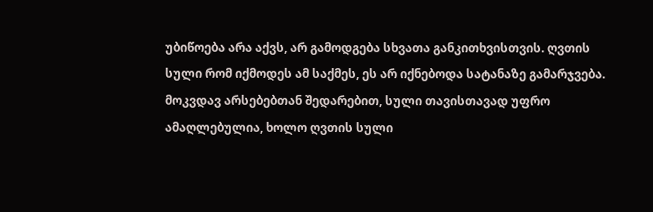უბიწოება არა აქვს, არ გამოდგება სხვათა განკითხვისთვის. ღვთის სული რომ იქმოდეს ამ საქმეს, ეს არ იქნებოდა სატანაზე გამარჯვება. მოკვდავ არსებებთან შედარებით, სული თავისთავად უფრო ამაღლებულია, ხოლო ღვთის სული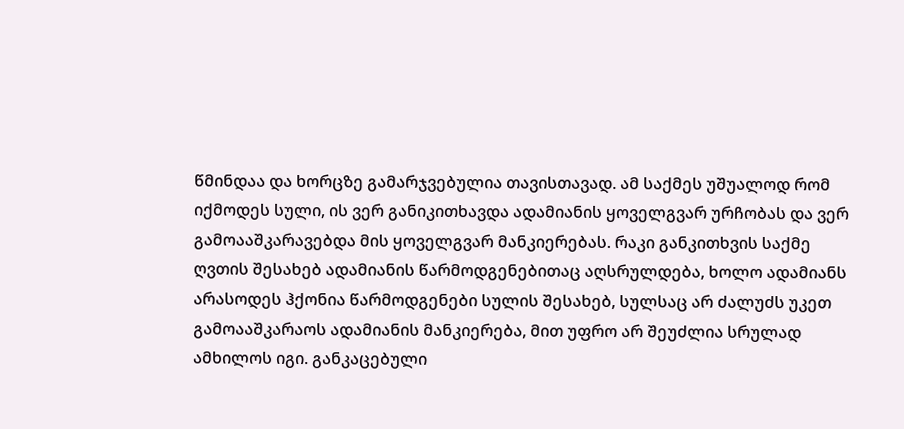წმინდაა და ხორცზე გამარჯვებულია თავისთავად. ამ საქმეს უშუალოდ რომ იქმოდეს სული, ის ვერ განიკითხავდა ადამიანის ყოველგვარ ურჩობას და ვერ გამოააშკარავებდა მის ყოველგვარ მანკიერებას. რაკი განკითხვის საქმე ღვთის შესახებ ადამიანის წარმოდგენებითაც აღსრულდება, ხოლო ადამიანს არასოდეს ჰქონია წარმოდგენები სულის შესახებ, სულსაც არ ძალუძს უკეთ გამოააშკარაოს ადამიანის მანკიერება, მით უფრო არ შეუძლია სრულად ამხილოს იგი. განკაცებული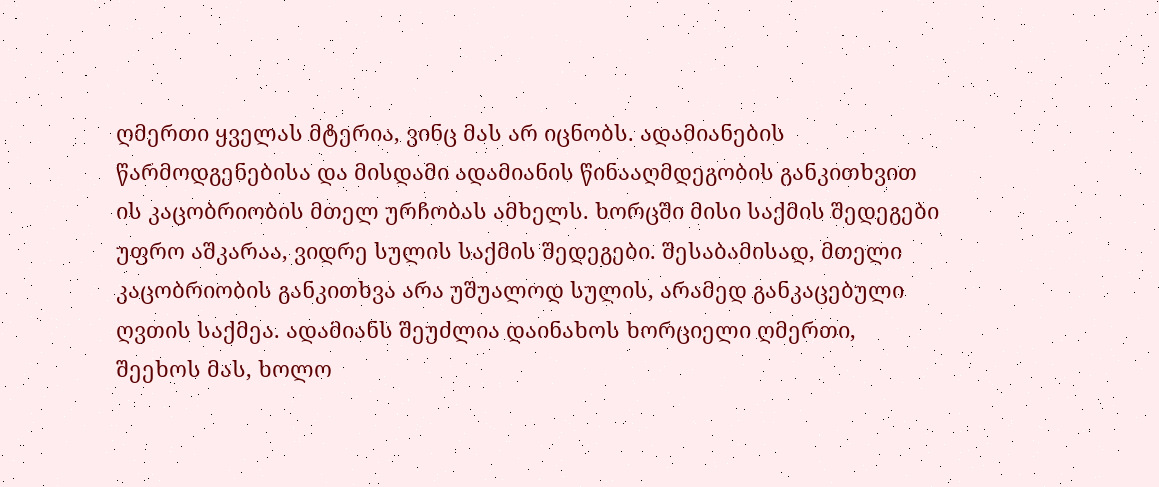ღმერთი ყველას მტერია, ვინც მას არ იცნობს. ადამიანების წარმოდგენებისა და მისდამი ადამიანის წინააღმდეგობის განკითხვით ის კაცობრიობის მთელ ურჩობას ამხელს. ხორცში მისი საქმის შედეგები უფრო აშკარაა, ვიდრე სულის საქმის შედეგები. შესაბამისად, მთელი კაცობრიობის განკითხვა არა უშუალოდ სულის, არამედ განკაცებული ღვთის საქმეა. ადამიანს შეუძლია დაინახოს ხორციელი ღმერთი, შეეხოს მას, ხოლო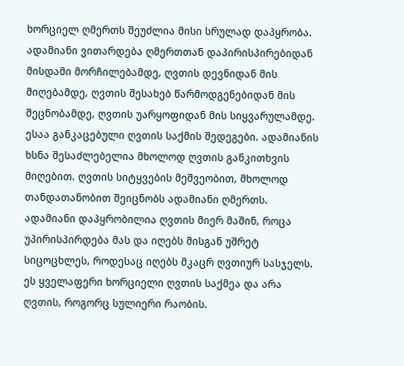ხორციელ ღმერთს შეუძლია მისი სრულად დაპყრობა. ადამიანი ვითარდება ღმერთთან დაპირისპირებიდან მისდამი მორჩილებამდე, ღვთის დევნიდან მის მიღებამდე, ღვთის შესახებ წარმოდგენებიდან მის შეცნობამდე, ღვთის უარყოფიდან მის სიყვარულამდე. ესაა განკაცებული ღვთის საქმის შედეგები. ადამიანის ხსნა შესაძლებელია მხოლოდ ღვთის განკითხვის მიღებით. ღვთის სიტყვების მეშვეობით, მხოლოდ თანდათანობით შეიცნობს ადამიანი ღმერთს. ადამიანი დაპყრობილია ღვთის მიერ მაშინ, როცა უპირისპირდება მას და იღებს მისგან უშრეტ სიცოცხლეს, როდესაც იღებს მკაცრ ღვთიურ სასჯელს. ეს ყველაფერი ხორციელი ღვთის საქმეა და არა ღვთის, როგორც სულიერი რაობის.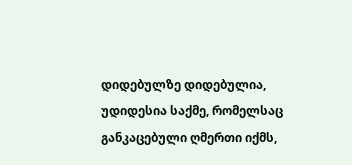დიდებულზე დიდებულია, უდიდესია საქმე, რომელსაც განკაცებული ღმერთი იქმს,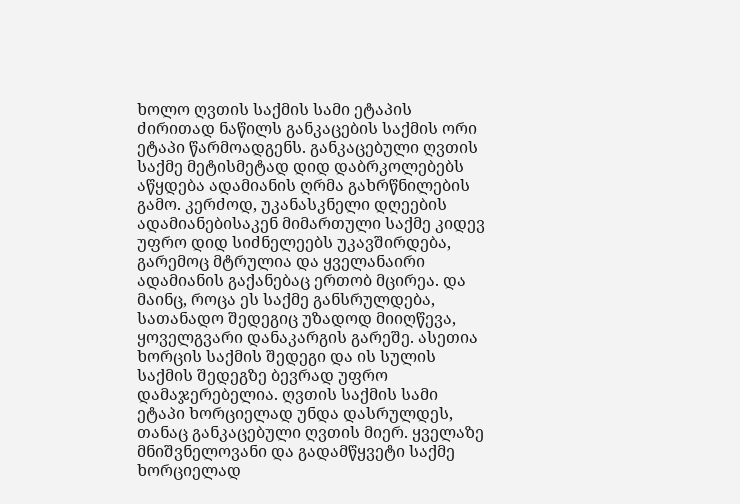ხოლო ღვთის საქმის სამი ეტაპის ძირითად ნაწილს განკაცების საქმის ორი ეტაპი წარმოადგენს. განკაცებული ღვთის საქმე მეტისმეტად დიდ დაბრკოლებებს აწყდება ადამიანის ღრმა გახრწნილების გამო. კერძოდ, უკანასკნელი დღეების ადამიანებისაკენ მიმართული საქმე კიდევ უფრო დიდ სიძნელეებს უკავშირდება, გარემოც მტრულია და ყველანაირი ადამიანის გაქანებაც ერთობ მცირეა. და მაინც, როცა ეს საქმე განსრულდება, სათანადო შედეგიც უზადოდ მიიღწევა, ყოველგვარი დანაკარგის გარეშე. ასეთია ხორცის საქმის შედეგი და ის სულის საქმის შედეგზე ბევრად უფრო დამაჯერებელია. ღვთის საქმის სამი ეტაპი ხორციელად უნდა დასრულდეს, თანაც განკაცებული ღვთის მიერ. ყველაზე მნიშვნელოვანი და გადამწყვეტი საქმე ხორციელად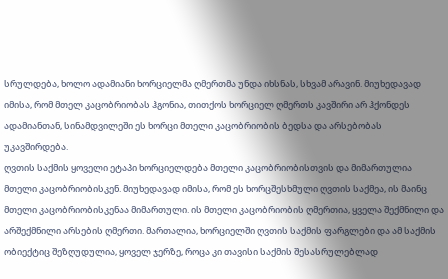სრულდება, ხოლო ადამიანი ხორციელმა ღმერთმა უნდა იხსნას, სხვამ არავინ. მიუხედავად იმისა, რომ მთელ კაცობრიობას ჰგონია, თითქოს ხორციელ ღმერთს კავშირი არ ჰქონდეს ადამიანთან, სინამდვილეში ეს ხორცი მთელი კაცობრიობის ბედსა და არსებობას უკავშირდება.
ღვთის საქმის ყოველი ეტაპი ხორციელდება მთელი კაცობრიობისთვის და მიმართულია მთელი კაცობრიობისკენ. მიუხედავად იმისა, რომ ეს ხორცშესხმული ღვთის საქმეა, ის მაინც მთელი კაცობრიობისკენაა მიმართული. ის მთელი კაცობრიობის ღმერთია, ყველა შექმნილი და არშექმნილი არსების ღმერთი. მართალია, ხორციელში ღვთის საქმის ფარგლები და ამ საქმის ობიექტიც შეზღუდულია, ყოველ ჯერზე, როცა კი თავისი საქმის შესასრულებლად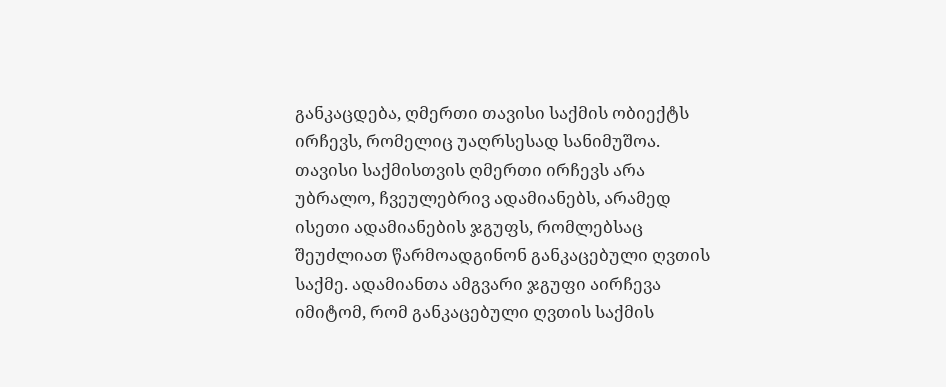განკაცდება, ღმერთი თავისი საქმის ობიექტს ირჩევს, რომელიც უაღრსესად სანიმუშოა. თავისი საქმისთვის ღმერთი ირჩევს არა უბრალო, ჩვეულებრივ ადამიანებს, არამედ ისეთი ადამიანების ჯგუფს, რომლებსაც შეუძლიათ წარმოადგინონ განკაცებული ღვთის საქმე. ადამიანთა ამგვარი ჯგუფი აირჩევა იმიტომ, რომ განკაცებული ღვთის საქმის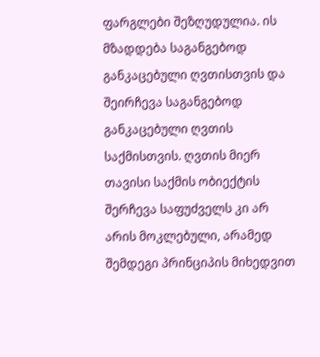ფარგლები შეზღუდულია. ის მზადდება საგანგებოდ განკაცებული ღვთისთვის და შეირჩევა საგანგებოდ განკაცებული ღვთის საქმისთვის. ღვთის მიერ თავისი საქმის ობიექტის შერჩევა საფუძველს კი არ არის მოკლებული, არამედ შემდეგი პრინციპის მიხედვით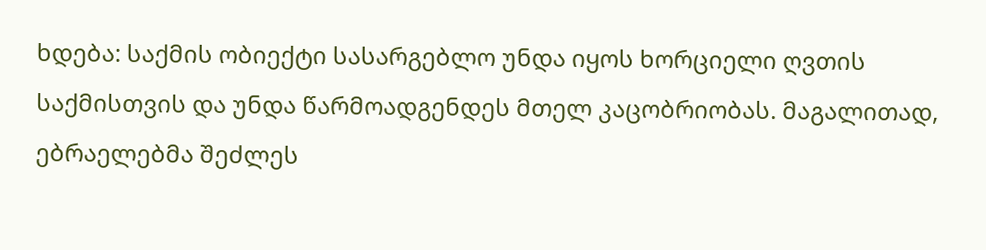ხდება: საქმის ობიექტი სასარგებლო უნდა იყოს ხორციელი ღვთის საქმისთვის და უნდა წარმოადგენდეს მთელ კაცობრიობას. მაგალითად, ებრაელებმა შეძლეს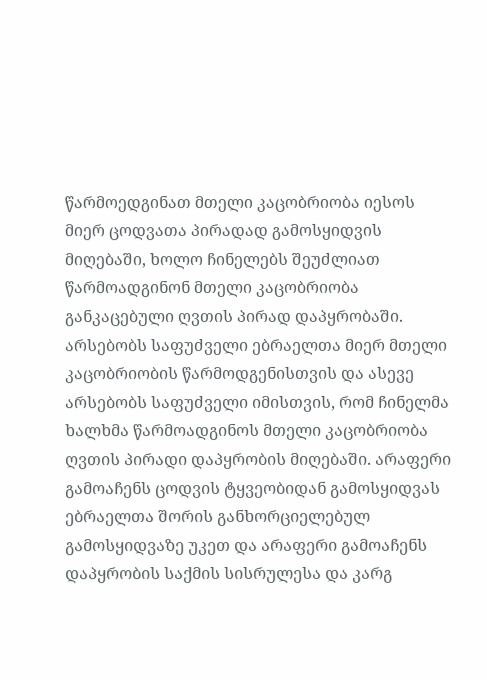წარმოედგინათ მთელი კაცობრიობა იესოს მიერ ცოდვათა პირადად გამოსყიდვის მიღებაში, ხოლო ჩინელებს შეუძლიათ წარმოადგინონ მთელი კაცობრიობა განკაცებული ღვთის პირად დაპყრობაში. არსებობს საფუძველი ებრაელთა მიერ მთელი კაცობრიობის წარმოდგენისთვის და ასევე არსებობს საფუძველი იმისთვის, რომ ჩინელმა ხალხმა წარმოადგინოს მთელი კაცობრიობა ღვთის პირადი დაპყრობის მიღებაში. არაფერი გამოაჩენს ცოდვის ტყვეობიდან გამოსყიდვას ებრაელთა შორის განხორციელებულ გამოსყიდვაზე უკეთ და არაფერი გამოაჩენს დაპყრობის საქმის სისრულესა და კარგ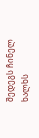შედეგს ჩინელ ხალხს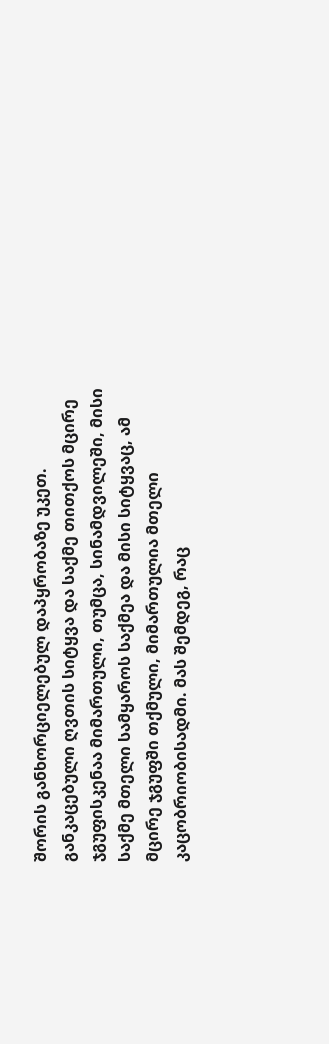შორის განხორციელებულ დაპყრობაზე უკეთ. განკაცებული ღვთის სიტყვა და საქმე თითქოს მცირე ჯგუფისკენაა მიმართული, თუმცა, სინამდვილეში, მისი საქმე მთელი სამყაროს საქმეა და მისი სიტყვაც, ამ მცირე ჯგუფში თქმული, მიმართულია მთელი კაცობრიობისადმი. მას შემდეგ, რაც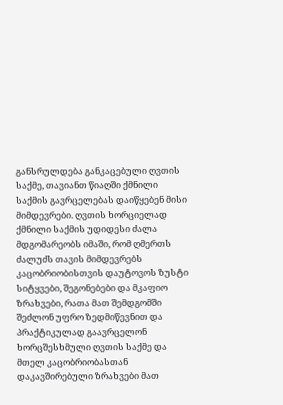განსრულდება განკაცებული ღვთის საქმე, თავიანთ წიაღში ქმნილი საქმის გავრცელებას დაიწყებენ მისი მიმდევრები. ღვთის ხორციელად ქმნილი საქმის უდიდესი ძალა მდგომარეობს იმაში, რომ ღმერთს ძალუძს თავის მიმდევრებს კაცობრიობისთვის დაუტოვოს ზუსტი სიტყვები, შეგონებები და მკაფიო ზრახვები, რათა მათ შემდგომში შეძლონ უფრო ზედმიწევნით და პრაქტიკულად გაავრცელონ ხორცშესხმული ღვთის საქმე და მთელ კაცობრიობასთან დაკავშირებული ზრახვები მათ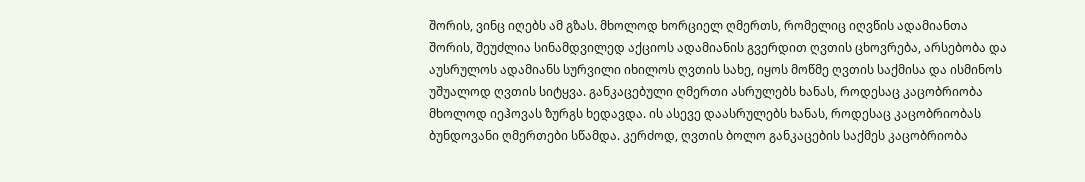შორის, ვინც იღებს ამ გზას. მხოლოდ ხორციელ ღმერთს, რომელიც იღვწის ადამიანთა შორის, შეუძლია სინამდვილედ აქციოს ადამიანის გვერდით ღვთის ცხოვრება, არსებობა და აუსრულოს ადამიანს სურვილი იხილოს ღვთის სახე, იყოს მოწმე ღვთის საქმისა და ისმინოს უშუალოდ ღვთის სიტყვა. განკაცებული ღმერთი ასრულებს ხანას, როდესაც კაცობრიობა მხოლოდ იეჰოვას ზურგს ხედავდა. ის ასევე დაასრულებს ხანას, როდესაც კაცობრიობას ბუნდოვანი ღმერთები სწამდა. კერძოდ, ღვთის ბოლო განკაცების საქმეს კაცობრიობა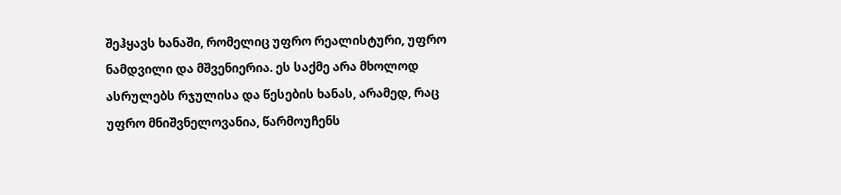შეჰყავს ხანაში, რომელიც უფრო რეალისტური, უფრო ნამდვილი და მშვენიერია. ეს საქმე არა მხოლოდ ასრულებს რჯულისა და წესების ხანას, არამედ, რაც უფრო მნიშვნელოვანია, წარმოუჩენს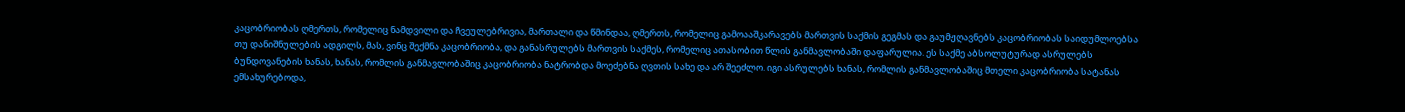კაცობრიობას ღმერთს, რომელიც ნამდვილი და ჩვეულებრივია, მართალი და წმინდაა, ღმერთს, რომელიც გამოააშკარავებს მართვის საქმის გეგმას და გაუმჟღავნებს კაცობრიობას საიდუმლოებსა თუ დანიშნულების ადგილს, მას, ვინც შექმნა კაცობრიობა, და განასრულებს მართვის საქმეს, რომელიც ათასობით წლის განმავლობაში დაფარულია. ეს საქმე აბსოლუტურად ასრულებს ბუნდოვანების ხანას, ხანას, რომლის განმავლობაშიც კაცობრიობა ნატრობდა მოეძებნა ღვთის სახე და არ შეეძლო. იგი ასრულებს ხანას, რომლის განმავლობაშიც მთელი კაცობრიობა სატანას ემსახურებოდა,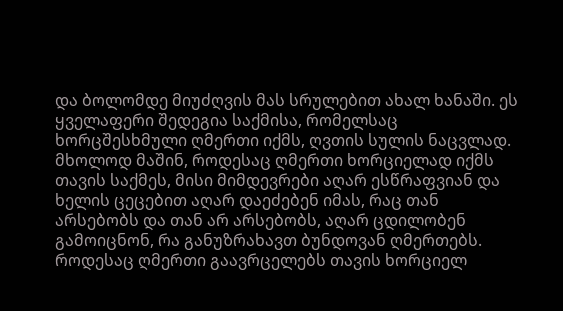და ბოლომდე მიუძღვის მას სრულებით ახალ ხანაში. ეს ყველაფერი შედეგია საქმისა, რომელსაც ხორცშესხმული ღმერთი იქმს, ღვთის სულის ნაცვლად. მხოლოდ მაშინ, როდესაც ღმერთი ხორციელად იქმს თავის საქმეს, მისი მიმდევრები აღარ ესწრაფვიან და ხელის ცეცებით აღარ დაეძებენ იმას, რაც თან არსებობს და თან არ არსებობს, აღარ ცდილობენ გამოიცნონ, რა განუზრახავთ ბუნდოვან ღმერთებს. როდესაც ღმერთი გაავრცელებს თავის ხორციელ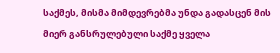საქმეს, მისმა მიმდევრებმა უნდა გადასცენ მის მიერ განსრულებული საქმე ყველა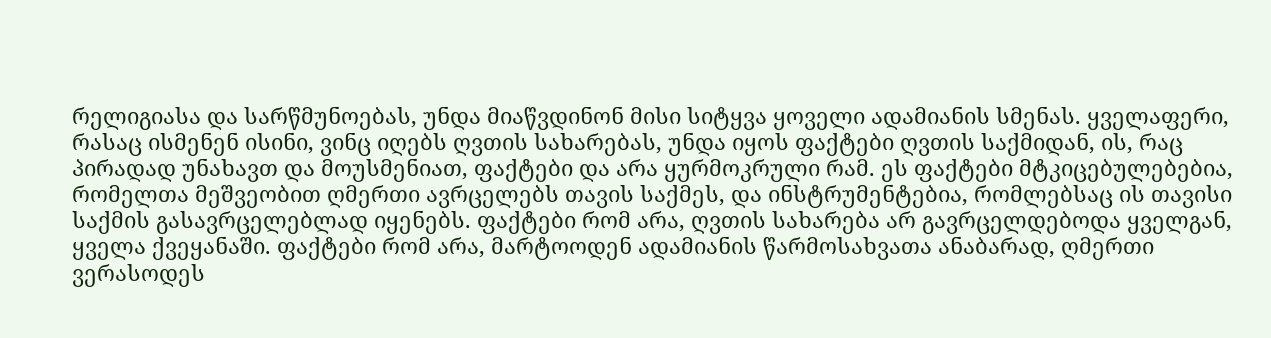რელიგიასა და სარწმუნოებას, უნდა მიაწვდინონ მისი სიტყვა ყოველი ადამიანის სმენას. ყველაფერი, რასაც ისმენენ ისინი, ვინც იღებს ღვთის სახარებას, უნდა იყოს ფაქტები ღვთის საქმიდან, ის, რაც პირადად უნახავთ და მოუსმენიათ, ფაქტები და არა ყურმოკრული რამ. ეს ფაქტები მტკიცებულებებია, რომელთა მეშვეობით ღმერთი ავრცელებს თავის საქმეს, და ინსტრუმენტებია, რომლებსაც ის თავისი საქმის გასავრცელებლად იყენებს. ფაქტები რომ არა, ღვთის სახარება არ გავრცელდებოდა ყველგან, ყველა ქვეყანაში. ფაქტები რომ არა, მარტოოდენ ადამიანის წარმოსახვათა ანაბარად, ღმერთი ვერასოდეს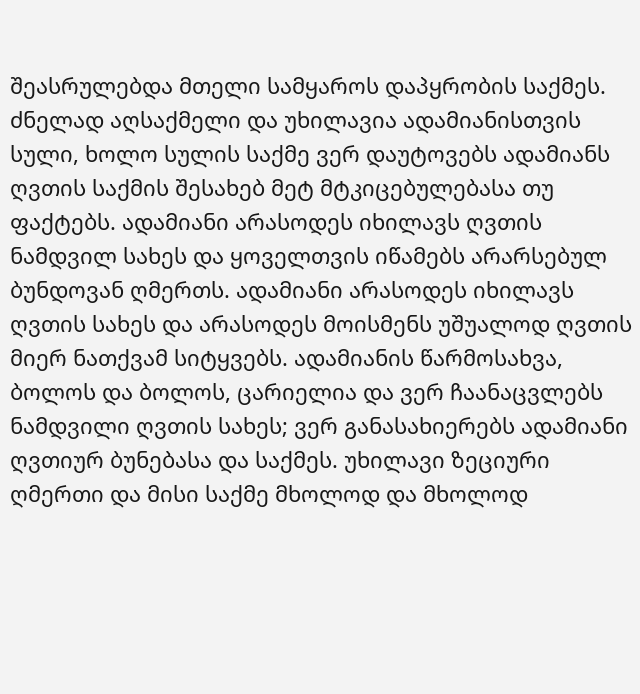შეასრულებდა მთელი სამყაროს დაპყრობის საქმეს. ძნელად აღსაქმელი და უხილავია ადამიანისთვის სული, ხოლო სულის საქმე ვერ დაუტოვებს ადამიანს ღვთის საქმის შესახებ მეტ მტკიცებულებასა თუ ფაქტებს. ადამიანი არასოდეს იხილავს ღვთის ნამდვილ სახეს და ყოველთვის იწამებს არარსებულ ბუნდოვან ღმერთს. ადამიანი არასოდეს იხილავს ღვთის სახეს და არასოდეს მოისმენს უშუალოდ ღვთის მიერ ნათქვამ სიტყვებს. ადამიანის წარმოსახვა, ბოლოს და ბოლოს, ცარიელია და ვერ ჩაანაცვლებს ნამდვილი ღვთის სახეს; ვერ განასახიერებს ადამიანი ღვთიურ ბუნებასა და საქმეს. უხილავი ზეციური ღმერთი და მისი საქმე მხოლოდ და მხოლოდ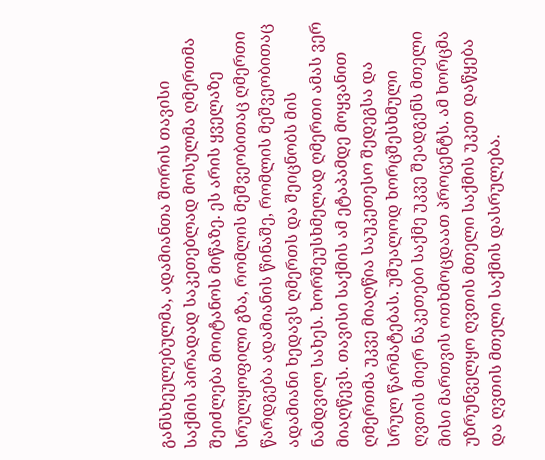განსხეულებულმა, ადამიანთა შორის თავისი საქმის პირადად საკეთებლად მოსულმა ღმერთმა შეიძლება მოიტანოს მიწაზე. ეს არის ყველაზე სრულყოფილი გზა, რომლის მეშვეობითაც ღმერთი წარდგება ადამიანის წინაშე, რომლის მეშვეობითაც ადამიანი ხედავს ღმერთს და შეიცნობს მის ნამდვილ სახეს. ხორშეუსხმელად ღმერთი ამას ვერ მიაღწევს. თავისი საქმის ამ ეტაპამდე მოყვანით ღმერთმა უკვე მიაღწია საუკეთესო შედეგსა და სრულ წარმატებას. უშუალოდ ხორცშესხმული ღვთის მიერ ნაკეთები საქმე უკვე შეადგენს მთელი მისი მართვის ოთხმოცდაათ პროცენტს. ამ ხორცმა უზრუნველყო ღვთის მთელი საქმის უკეთ დაწყება და ღვთის მთელი საქმის დასრულება.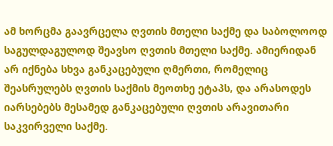ამ ხორცმა გაავრცელა ღვთის მთელი საქმე და საბოლოოდ საგულდაგულოდ შეავსო ღვთის მთელი საქმე. ამიერიდან არ იქნება სხვა განკაცებული ღმერთი, რომელიც შეასრულებს ღვთის საქმის მეოთხე ეტაპს, და არასოდეს იარსებებს მესამედ განკაცებული ღვთის არავითარი საკვირველი საქმე.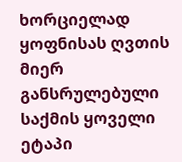ხორციელად ყოფნისას ღვთის მიერ განსრულებული საქმის ყოველი ეტაპი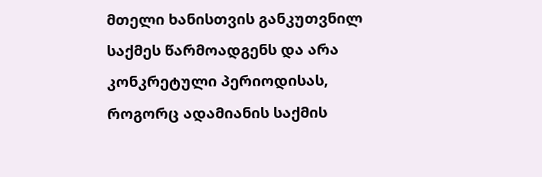მთელი ხანისთვის განკუთვნილ საქმეს წარმოადგენს და არა კონკრეტული პერიოდისას, როგორც ადამიანის საქმის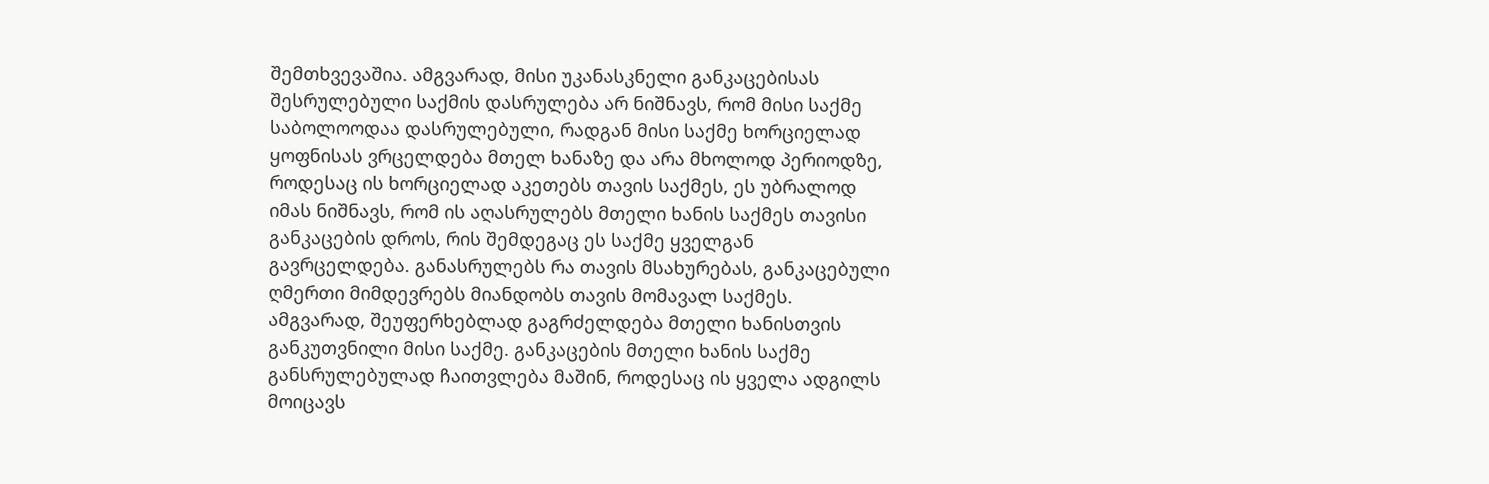შემთხვევაშია. ამგვარად, მისი უკანასკნელი განკაცებისას შესრულებული საქმის დასრულება არ ნიშნავს, რომ მისი საქმე საბოლოოდაა დასრულებული, რადგან მისი საქმე ხორციელად ყოფნისას ვრცელდება მთელ ხანაზე და არა მხოლოდ პერიოდზე, როდესაც ის ხორციელად აკეთებს თავის საქმეს, ეს უბრალოდ იმას ნიშნავს, რომ ის აღასრულებს მთელი ხანის საქმეს თავისი განკაცების დროს, რის შემდეგაც ეს საქმე ყველგან გავრცელდება. განასრულებს რა თავის მსახურებას, განკაცებული ღმერთი მიმდევრებს მიანდობს თავის მომავალ საქმეს. ამგვარად, შეუფერხებლად გაგრძელდება მთელი ხანისთვის განკუთვნილი მისი საქმე. განკაცების მთელი ხანის საქმე განსრულებულად ჩაითვლება მაშინ, როდესაც ის ყველა ადგილს მოიცავს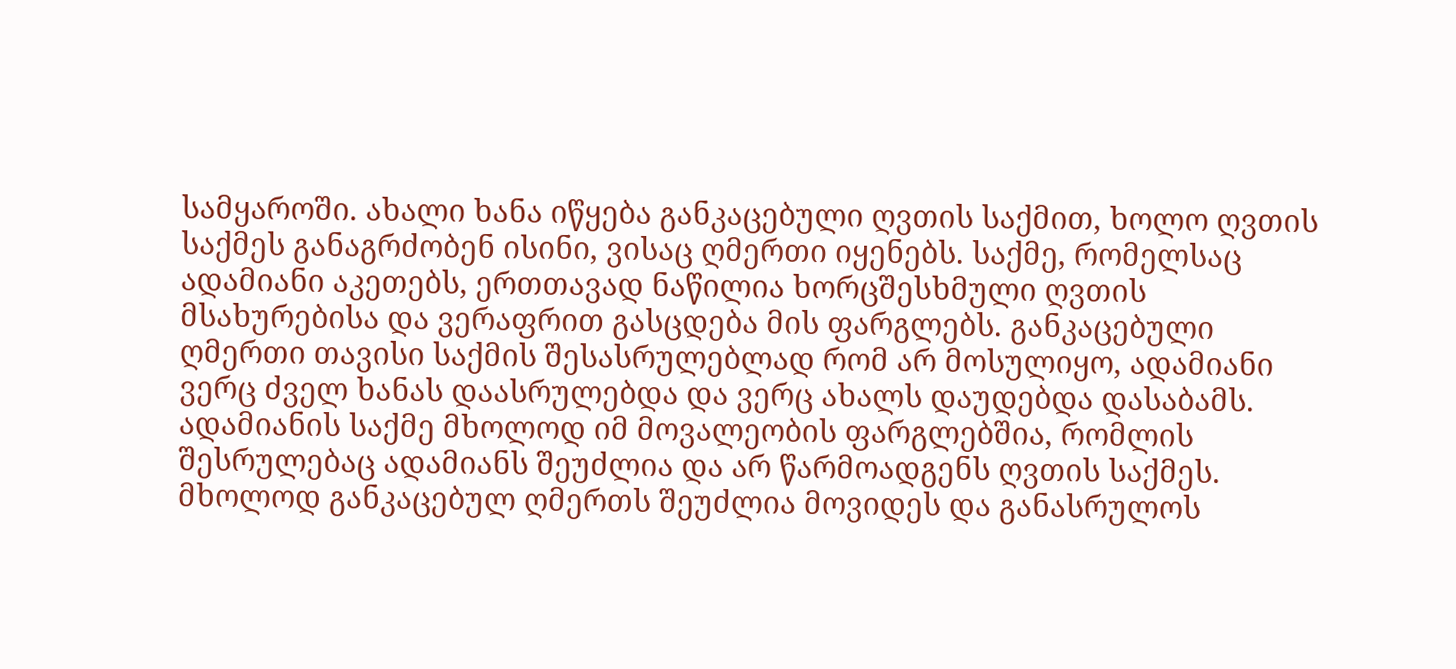სამყაროში. ახალი ხანა იწყება განკაცებული ღვთის საქმით, ხოლო ღვთის საქმეს განაგრძობენ ისინი, ვისაც ღმერთი იყენებს. საქმე, რომელსაც ადამიანი აკეთებს, ერთთავად ნაწილია ხორცშესხმული ღვთის მსახურებისა და ვერაფრით გასცდება მის ფარგლებს. განკაცებული ღმერთი თავისი საქმის შესასრულებლად რომ არ მოსულიყო, ადამიანი ვერც ძველ ხანას დაასრულებდა და ვერც ახალს დაუდებდა დასაბამს. ადამიანის საქმე მხოლოდ იმ მოვალეობის ფარგლებშია, რომლის შესრულებაც ადამიანს შეუძლია და არ წარმოადგენს ღვთის საქმეს. მხოლოდ განკაცებულ ღმერთს შეუძლია მოვიდეს და განასრულოს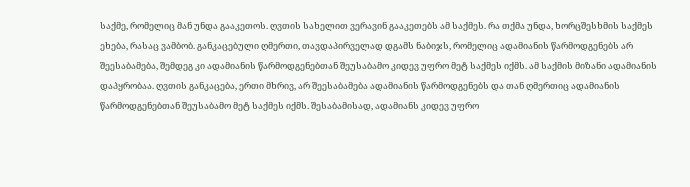საქმე, რომელიც მან უნდა გააკეთოს. ღვთის სახელით ვერავინ გააკეთებს ამ საქმეს. რა თქმა უნდა, ხორცშესხმის საქმეს ეხება, რასაც ვამბობ. განკაცებული ღმერთი, თავდაპირველად დგამს ნაბიჯს, რომელიც ადამიანის წარმოდგენებს არ შეესაბამება, შემდეგ კი ადამიანის წარმოდგენებთან შეუსაბამო კიდევ უფრო მეტ საქმეს იქმს. ამ საქმის მიზანი ადამიანის დაპყრობაა. ღვთის განკაცება, ერთი მხრივ, არ შეესაბამება ადამიანის წარმოდგენებს და თან ღმერთიც ადამიანის წარმოდგენებთან შეუსაბამო მეტ საქმეს იქმს. შესაბამისად, ადამიანს კიდევ უფრო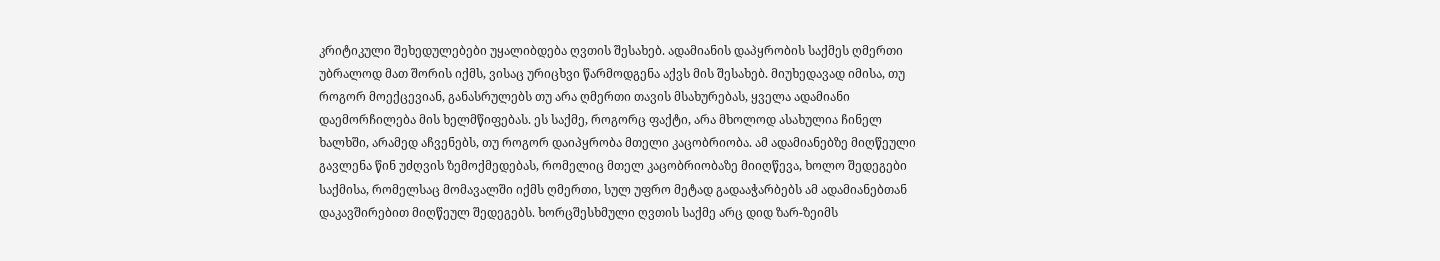კრიტიკული შეხედულებები უყალიბდება ღვთის შესახებ. ადამიანის დაპყრობის საქმეს ღმერთი უბრალოდ მათ შორის იქმს, ვისაც ურიცხვი წარმოდგენა აქვს მის შესახებ. მიუხედავად იმისა, თუ როგორ მოექცევიან, განასრულებს თუ არა ღმერთი თავის მსახურებას, ყველა ადამიანი დაემორჩილება მის ხელმწიფებას. ეს საქმე, როგორც ფაქტი, არა მხოლოდ ასახულია ჩინელ ხალხში, არამედ აჩვენებს, თუ როგორ დაიპყრობა მთელი კაცობრიობა. ამ ადამიანებზე მიღწეული გავლენა წინ უძღვის ზემოქმედებას, რომელიც მთელ კაცობრიობაზე მიიღწევა, ხოლო შედეგები საქმისა, რომელსაც მომავალში იქმს ღმერთი, სულ უფრო მეტად გადააჭარბებს ამ ადამიანებთან დაკავშირებით მიღწეულ შედეგებს. ხორცშესხმული ღვთის საქმე არც დიდ ზარ-ზეიმს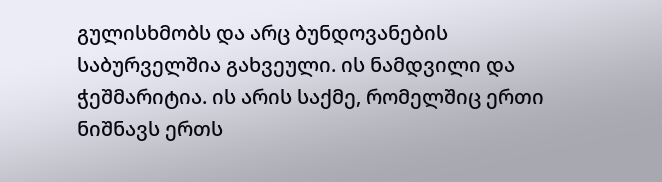გულისხმობს და არც ბუნდოვანების საბურველშია გახვეული. ის ნამდვილი და ჭეშმარიტია. ის არის საქმე, რომელშიც ერთი ნიშნავს ერთს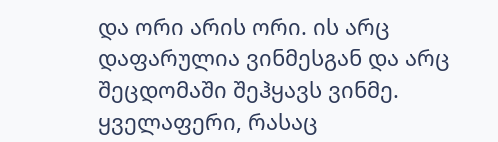და ორი არის ორი. ის არც დაფარულია ვინმესგან და არც შეცდომაში შეჰყავს ვინმე. ყველაფერი, რასაც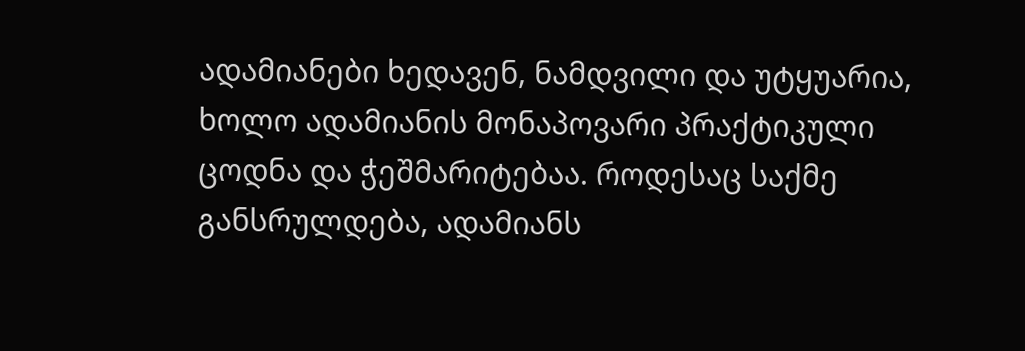ადამიანები ხედავენ, ნამდვილი და უტყუარია, ხოლო ადამიანის მონაპოვარი პრაქტიკული ცოდნა და ჭეშმარიტებაა. როდესაც საქმე განსრულდება, ადამიანს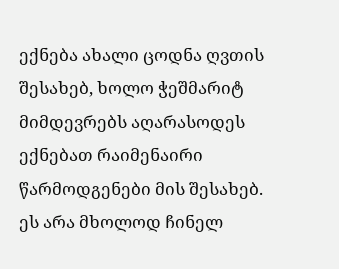ექნება ახალი ცოდნა ღვთის შესახებ, ხოლო ჭეშმარიტ მიმდევრებს აღარასოდეს ექნებათ რაიმენაირი წარმოდგენები მის შესახებ. ეს არა მხოლოდ ჩინელ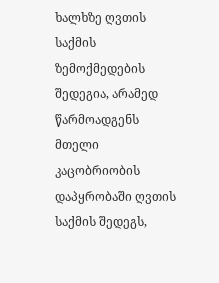ხალხზე ღვთის საქმის ზემოქმედების შედეგია, არამედ წარმოადგენს მთელი კაცობრიობის დაპყრობაში ღვთის საქმის შედეგს,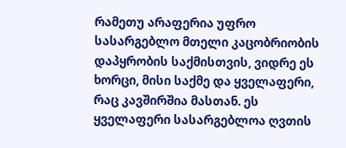რამეთუ არაფერია უფრო სასარგებლო მთელი კაცობრიობის დაპყრობის საქმისთვის, ვიდრე ეს ხორცი, მისი საქმე და ყველაფერი, რაც კავშირშია მასთან. ეს ყველაფერი სასარგებლოა ღვთის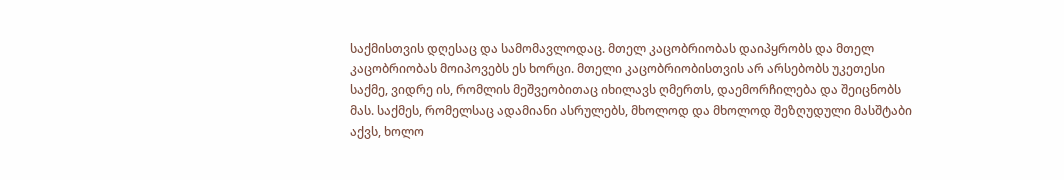საქმისთვის დღესაც და სამომავლოდაც. მთელ კაცობრიობას დაიპყრობს და მთელ კაცობრიობას მოიპოვებს ეს ხორცი. მთელი კაცობრიობისთვის არ არსებობს უკეთესი საქმე, ვიდრე ის, რომლის მეშვეობითაც იხილავს ღმერთს, დაემორჩილება და შეიცნობს მას. საქმეს, რომელსაც ადამიანი ასრულებს, მხოლოდ და მხოლოდ შეზღუდული მასშტაბი აქვს, ხოლო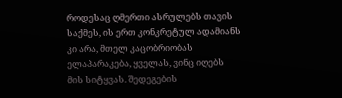როდესაც ღმერთი ასრულებს თავის საქმეს, ის ერთ კონკრეტულ ადამიანს კი არა, მთელ კაცობრიობას ელაპარაკება, ყველას, ვინც იღებს მის სიტყვას. შედეგების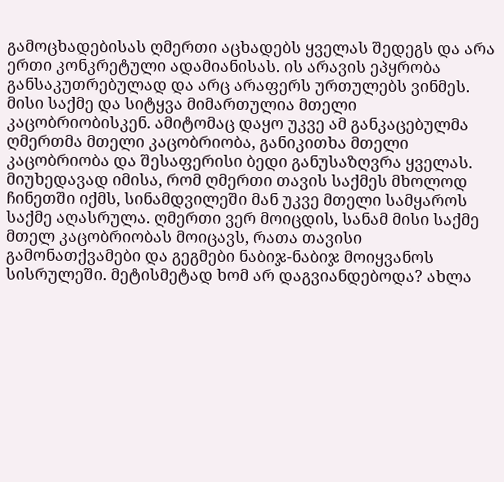გამოცხადებისას ღმერთი აცხადებს ყველას შედეგს და არა ერთი კონკრეტული ადამიანისას. ის არავის ეპყრობა განსაკუთრებულად და არც არაფერს ურთულებს ვინმეს. მისი საქმე და სიტყვა მიმართულია მთელი კაცობრიობისკენ. ამიტომაც დაყო უკვე ამ განკაცებულმა ღმერთმა მთელი კაცობრიობა, განიკითხა მთელი კაცობრიობა და შესაფერისი ბედი განუსაზღვრა ყველას. მიუხედავად იმისა, რომ ღმერთი თავის საქმეს მხოლოდ ჩინეთში იქმს, სინამდვილეში მან უკვე მთელი სამყაროს საქმე აღასრულა. ღმერთი ვერ მოიცდის, სანამ მისი საქმე მთელ კაცობრიობას მოიცავს, რათა თავისი გამონათქვამები და გეგმები ნაბიჯ-ნაბიჯ მოიყვანოს სისრულეში. მეტისმეტად ხომ არ დაგვიანდებოდა? ახლა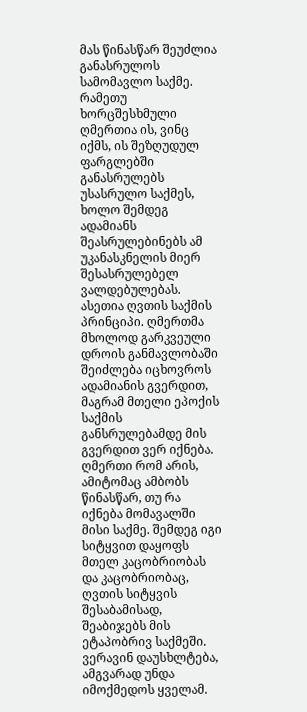მას წინასწარ შეუძლია განასრულოს სამომავლო საქმე. რამეთუ ხორცშესხმული ღმერთია ის, ვინც იქმს, ის შეზღუდულ ფარგლებში განასრულებს უსასრულო საქმეს, ხოლო შემდეგ ადამიანს შეასრულებინებს ამ უკანასკნელის მიერ შესასრულებელ ვალდებულებას. ასეთია ღვთის საქმის პრინციპი. ღმერთმა მხოლოდ გარკვეული დროის განმავლობაში შეიძლება იცხოვროს ადამიანის გვერდით, მაგრამ მთელი ეპოქის საქმის განსრულებამდე მის გვერდით ვერ იქნება. ღმერთი რომ არის, ამიტომაც ამბობს წინასწარ, თუ რა იქნება მომავალში მისი საქმე. შემდეგ იგი სიტყვით დაყოფს მთელ კაცობრიობას და კაცობრიობაც, ღვთის სიტყვის შესაბამისად, შეაბიჯებს მის ეტაპობრივ საქმეში. ვერავინ დაუსხლტება, ამგვარად უნდა იმოქმედოს ყველამ.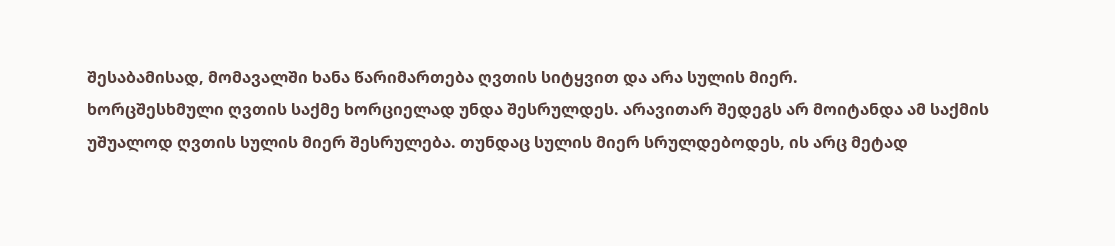შესაბამისად, მომავალში ხანა წარიმართება ღვთის სიტყვით და არა სულის მიერ.
ხორცშესხმული ღვთის საქმე ხორციელად უნდა შესრულდეს. არავითარ შედეგს არ მოიტანდა ამ საქმის უშუალოდ ღვთის სულის მიერ შესრულება. თუნდაც სულის მიერ სრულდებოდეს, ის არც მეტად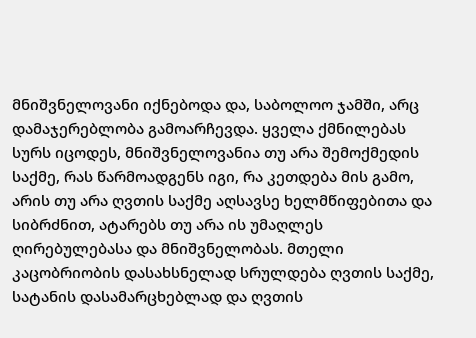მნიშვნელოვანი იქნებოდა და, საბოლოო ჯამში, არც დამაჯერებლობა გამოარჩევდა. ყველა ქმნილებას სურს იცოდეს, მნიშვნელოვანია თუ არა შემოქმედის საქმე, რას წარმოადგენს იგი, რა კეთდება მის გამო, არის თუ არა ღვთის საქმე აღსავსე ხელმწიფებითა და სიბრძნით, ატარებს თუ არა ის უმაღლეს ღირებულებასა და მნიშვნელობას. მთელი კაცობრიობის დასახსნელად სრულდება ღვთის საქმე, სატანის დასამარცხებლად და ღვთის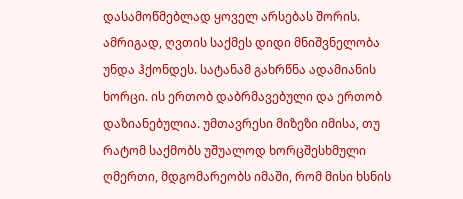დასამოწმებლად ყოველ არსებას შორის. ამრიგად, ღვთის საქმეს დიდი მნიშვნელობა უნდა ჰქონდეს. სატანამ გახრწნა ადამიანის ხორცი. ის ერთობ დაბრმავებული და ერთობ დაზიანებულია. უმთავრესი მიზეზი იმისა, თუ რატომ საქმობს უშუალოდ ხორცშესხმული ღმერთი, მდგომარეობს იმაში, რომ მისი ხსნის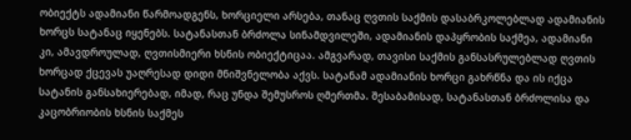ობიექტს ადამიანი წარმოადგენს, ხორციელი არსება, თანაც ღვთის საქმის დასაბრკოლებლად ადამიანის ხორცს სატანაც იყენებს. სატანასთან ბრძოლა სინამდვილეში, ადამიანის დაპყრობის საქმეა, ადამიანი კი, ამავდროულად, ღვთისმიერი ხსნის ობიექტიცაა. ამგვარად, თავისი საქმის განსასრულებლად ღვთის ხორცად ქცევას უაღრესად დიდი მნიშვნელობა აქვს. სატანამ ადამიანის ხორცი გახრწნა და ის იქცა სატანის განსახიერებად, იმად, რაც უნდა შემუსროს ღმერთმა. შესაბამისად, სატანასთან ბრძოლისა და კაცობრიობის ხსნის საქმეს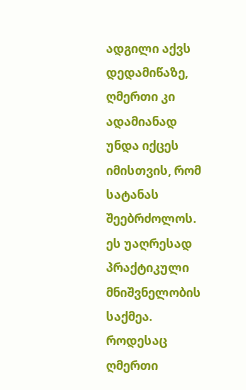ადგილი აქვს დედამიწაზე, ღმერთი კი ადამიანად უნდა იქცეს იმისთვის, რომ სატანას შეებრძოლოს. ეს უაღრესად პრაქტიკული მნიშვნელობის საქმეა. როდესაც ღმერთი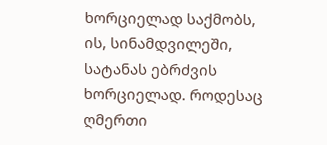ხორციელად საქმობს, ის, სინამდვილეში, სატანას ებრძვის ხორციელად. როდესაც ღმერთი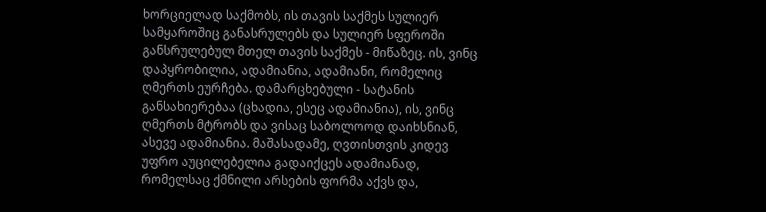ხორციელად საქმობს, ის თავის საქმეს სულიერ სამყაროშიც განასრულებს და სულიერ სფეროში განსრულებულ მთელ თავის საქმეს - მიწაზეც. ის, ვინც დაპყრობილია, ადამიანია, ადამიანი, რომელიც ღმერთს ეურჩება. დამარცხებული - სატანის განსახიერებაა (ცხადია, ესეც ადამიანია), ის, ვინც ღმერთს მტრობს და ვისაც საბოლოოდ დაიხსნიან, ასევე ადამიანია. მაშასადამე, ღვთისთვის კიდევ უფრო აუცილებელია გადაიქცეს ადამიანად, რომელსაც ქმნილი არსების ფორმა აქვს და,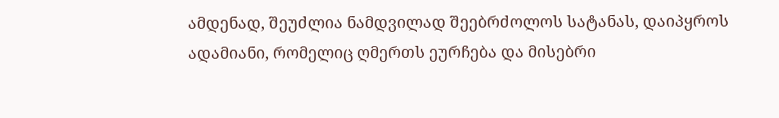ამდენად, შეუძლია ნამდვილად შეებრძოლოს სატანას, დაიპყროს ადამიანი, რომელიც ღმერთს ეურჩება და მისებრი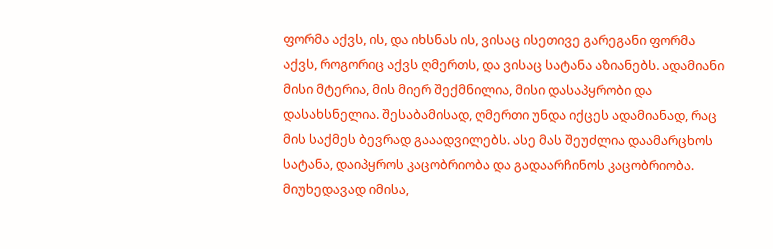ფორმა აქვს, ის, და იხსნას ის, ვისაც ისეთივე გარეგანი ფორმა აქვს, როგორიც აქვს ღმერთს, და ვისაც სატანა აზიანებს. ადამიანი მისი მტერია, მის მიერ შექმნილია, მისი დასაპყრობი და დასახსნელია. შესაბამისად, ღმერთი უნდა იქცეს ადამიანად, რაც მის საქმეს ბევრად გააადვილებს. ასე მას შეუძლია დაამარცხოს სატანა, დაიპყროს კაცობრიობა და გადაარჩინოს კაცობრიობა. მიუხედავად იმისა,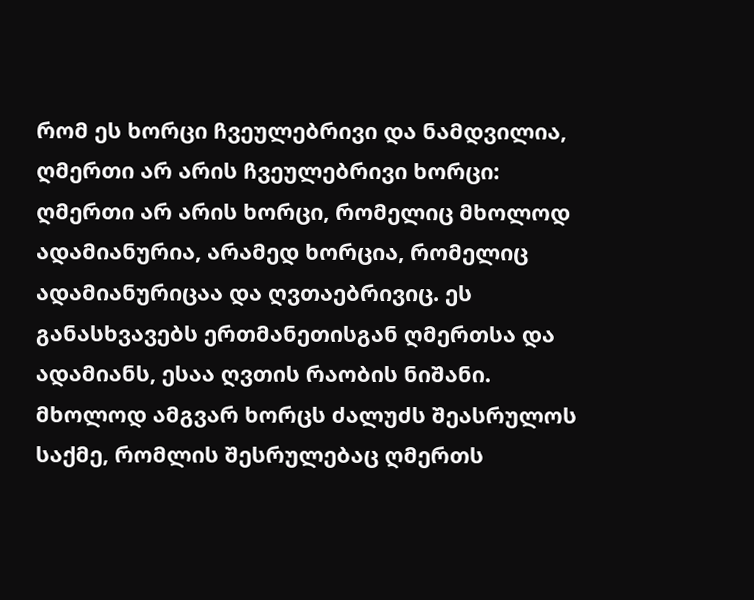რომ ეს ხორცი ჩვეულებრივი და ნამდვილია, ღმერთი არ არის ჩვეულებრივი ხორცი: ღმერთი არ არის ხორცი, რომელიც მხოლოდ ადამიანურია, არამედ ხორცია, რომელიც ადამიანურიცაა და ღვთაებრივიც. ეს განასხვავებს ერთმანეთისგან ღმერთსა და ადამიანს, ესაა ღვთის რაობის ნიშანი. მხოლოდ ამგვარ ხორცს ძალუძს შეასრულოს საქმე, რომლის შესრულებაც ღმერთს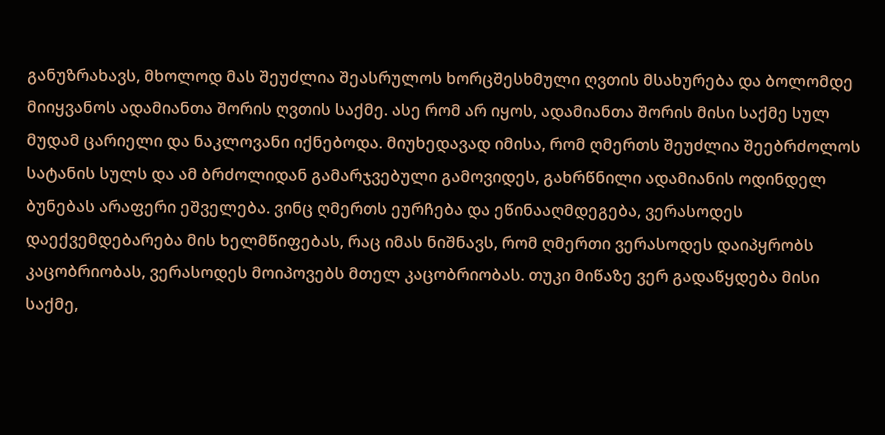განუზრახავს, მხოლოდ მას შეუძლია შეასრულოს ხორცშესხმული ღვთის მსახურება და ბოლომდე მიიყვანოს ადამიანთა შორის ღვთის საქმე. ასე რომ არ იყოს, ადამიანთა შორის მისი საქმე სულ მუდამ ცარიელი და ნაკლოვანი იქნებოდა. მიუხედავად იმისა, რომ ღმერთს შეუძლია შეებრძოლოს სატანის სულს და ამ ბრძოლიდან გამარჯვებული გამოვიდეს, გახრწნილი ადამიანის ოდინდელ ბუნებას არაფერი ეშველება. ვინც ღმერთს ეურჩება და ეწინააღმდეგება, ვერასოდეს დაექვემდებარება მის ხელმწიფებას, რაც იმას ნიშნავს, რომ ღმერთი ვერასოდეს დაიპყრობს კაცობრიობას, ვერასოდეს მოიპოვებს მთელ კაცობრიობას. თუკი მიწაზე ვერ გადაწყდება მისი საქმე,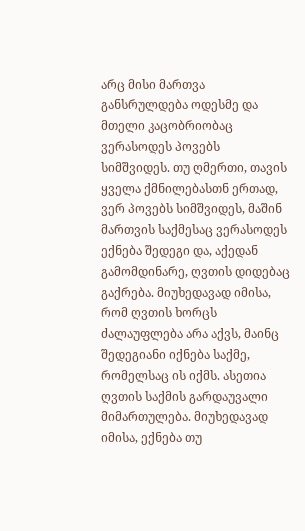არც მისი მართვა განსრულდება ოდესმე და მთელი კაცობრიობაც ვერასოდეს პოვებს სიმშვიდეს. თუ ღმერთი, თავის ყველა ქმნილებასთნ ერთად, ვერ პოვებს სიმშვიდეს, მაშინ მართვის საქმესაც ვერასოდეს ექნება შედეგი და, აქედან გამომდინარე, ღვთის დიდებაც გაქრება. მიუხედავად იმისა, რომ ღვთის ხორცს ძალაუფლება არა აქვს, მაინც შედეგიანი იქნება საქმე, რომელსაც ის იქმს. ასეთია ღვთის საქმის გარდაუვალი მიმართულება. მიუხედავად იმისა, ექნება თუ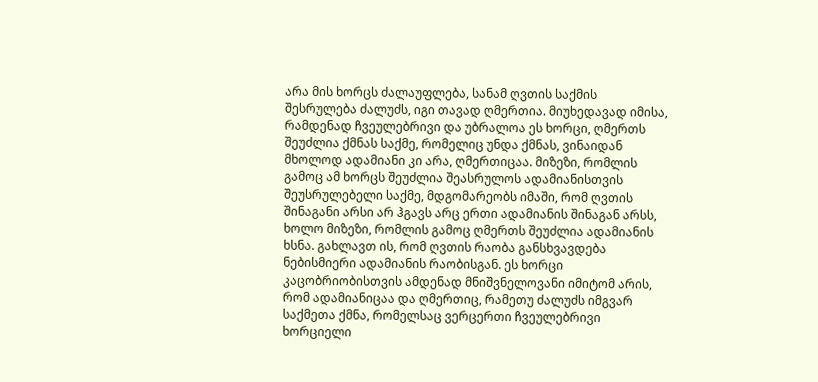არა მის ხორცს ძალაუფლება, სანამ ღვთის საქმის შესრულება ძალუძს, იგი თავად ღმერთია. მიუხედავად იმისა, რამდენად ჩვეულებრივი და უბრალოა ეს ხორცი, ღმერთს შეუძლია ქმნას საქმე, რომელიც უნდა ქმნას, ვინაიდან მხოლოდ ადამიანი კი არა, ღმერთიცაა. მიზეზი, რომლის გამოც ამ ხორცს შეუძლია შეასრულოს ადამიანისთვის შეუსრულებელი საქმე, მდგომარეობს იმაში, რომ ღვთის შინაგანი არსი არ ჰგავს არც ერთი ადამიანის შინაგან არსს, ხოლო მიზეზი, რომლის გამოც ღმერთს შეუძლია ადამიანის ხსნა. გახლავთ ის, რომ ღვთის რაობა განსხვავდება ნებისმიერი ადამიანის რაობისგან. ეს ხორცი კაცობრიობისთვის ამდენად მნიშვნელოვანი იმიტომ არის, რომ ადამიანიცაა და ღმერთიც, რამეთუ ძალუძს იმგვარ საქმეთა ქმნა, რომელსაც ვერცერთი ჩვეულებრივი ხორციელი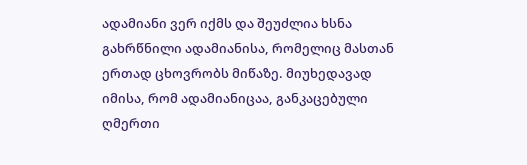ადამიანი ვერ იქმს და შეუძლია ხსნა გახრწნილი ადამიანისა, რომელიც მასთან ერთად ცხოვრობს მიწაზე. მიუხედავად იმისა, რომ ადამიანიცაა, განკაცებული ღმერთი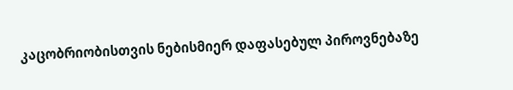კაცობრიობისთვის ნებისმიერ დაფასებულ პიროვნებაზე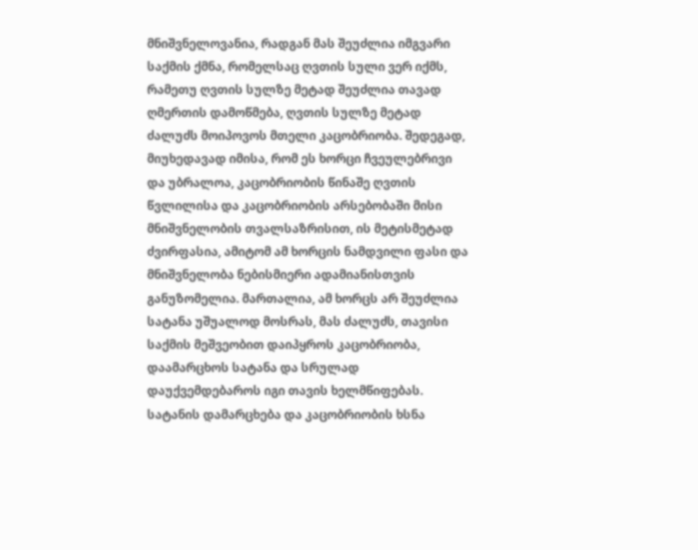მნიშვნელოვანია, რადგან მას შეუძლია იმგვარი საქმის ქმნა, რომელსაც ღვთის სული ვერ იქმს, რამეთუ ღვთის სულზე მეტად შეუძლია თავად ღმერთის დამოწმება, ღვთის სულზე მეტად ძალუძს მოიპოვოს მთელი კაცობრიობა. შედეგად, მიუხედავად იმისა, რომ ეს ხორცი ჩვეულებრივი და უბრალოა, კაცობრიობის წინაშე ღვთის წვლილისა და კაცობრიობის არსებობაში მისი მნიშვნელობის თვალსაზრისით, ის მეტისმეტად ძვირფასია, ამიტომ ამ ხორცის ნამდვილი ფასი და მნიშვნელობა ნებისმიერი ადამიანისთვის განუზომელია. მართალია, ამ ხორცს არ შეუძლია სატანა უშუალოდ მოსრას, მას ძალუძს, თავისი საქმის მეშვეობით დაიპყროს კაცობრიობა, დაამარცხოს სატანა და სრულად დაუქვემდებაროს იგი თავის ხელმწიფებას. სატანის დამარცხება და კაცობრიობის ხსნა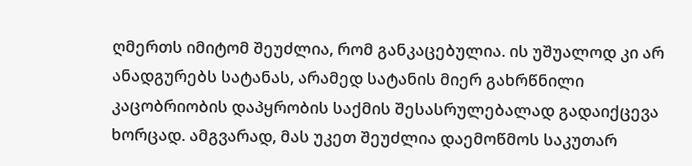ღმერთს იმიტომ შეუძლია, რომ განკაცებულია. ის უშუალოდ კი არ ანადგურებს სატანას, არამედ სატანის მიერ გახრწნილი კაცობრიობის დაპყრობის საქმის შესასრულებალად გადაიქცევა ხორცად. ამგვარად, მას უკეთ შეუძლია დაემოწმოს საკუთარ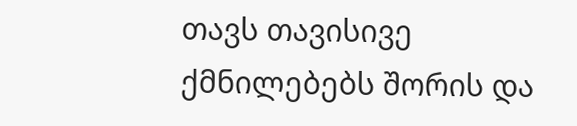თავს თავისივე ქმნილებებს შორის და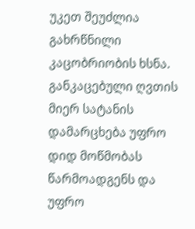უკეთ შეუძლია გახრწნილი კაცობრიობის ხსნა. განკაცებული ღვთის მიერ სატანის დამარცხება უფრო დიდ მოწმობას წარმოადგენს და უფრო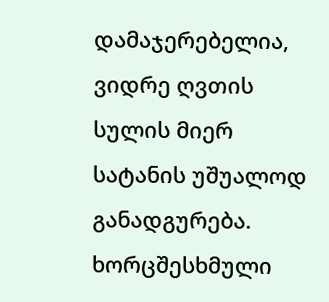დამაჯერებელია, ვიდრე ღვთის სულის მიერ სატანის უშუალოდ განადგურება. ხორცშესხმული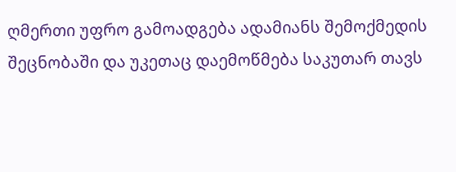ღმერთი უფრო გამოადგება ადამიანს შემოქმედის შეცნობაში და უკეთაც დაემოწმება საკუთარ თავს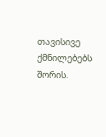თავისივე ქმნილებებს შორის.